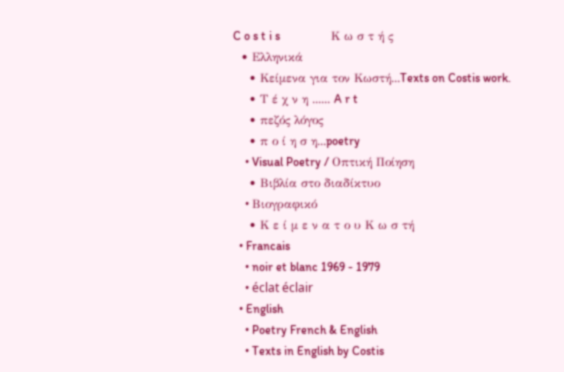C o s t i s                 Κ ω σ τ ή ς
  • Ελληνικά
    • Κείμενα για τον Κωστή...Texts on Costis work.
    • Τ έ χ ν η ...... A r t
    • πεζός λόγος
    • π ο ί η σ η...poetry
    • Visual Poetry / Οπτική Ποίηση
    • Βιβλία στο διαδίκτυο
    • Bιογραφικό
    • Κ ε ί μ ε ν α τ ο υ Κ ω σ τή
  • Francais
    • noir et blanc 1969 - 1979
    • éclat éclair
  • English
    • Poetry French & English
    • Texts in English by Costis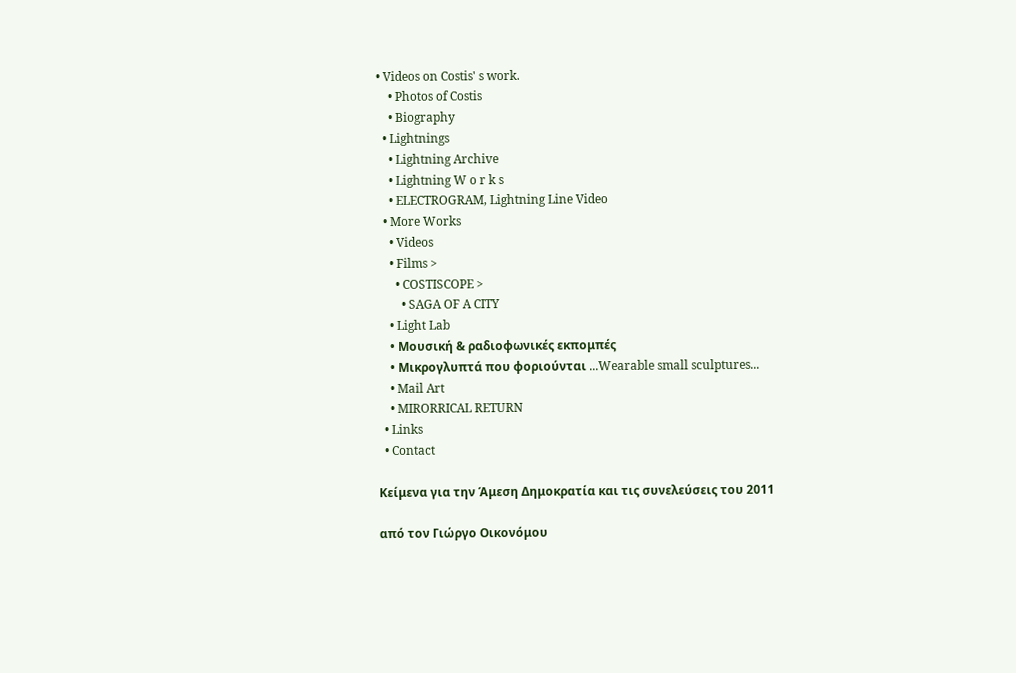• Videos on Costis' s work.
    • Photos of Costis
    • Biography
  • Lightnings
    • Lightning Archive
    • Lightning W o r k s
    • ELECTROGRAM, Lightning Line Video
  • More Works
    • Videos
    • Films >
      • COSTISCOPE >
        • SAGA OF A CITY
    • Light Lab
    • Μουσική & ραδιοφωνικές εκπομπές
    • Μικρογλυπτά που φοριούνται ...Wearable small sculptures...
    • Mail Art
    • MIRORRICAL RETURN
  • Links
  • Contact

Κείμενα για την Άμεση Δημοκρατία και τις συνελεύσεις του 2011

από τον Γιώργο Οικονόμου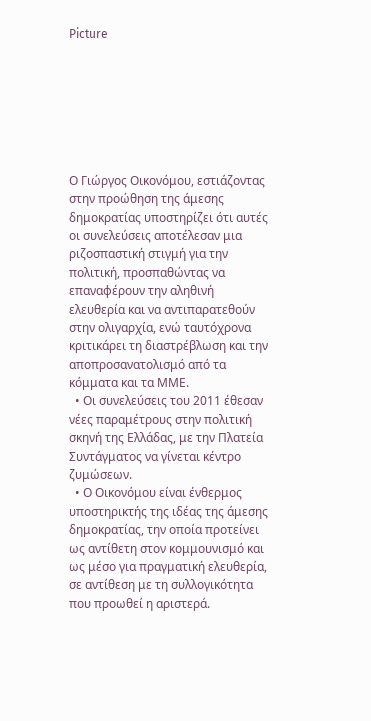Picture







Ο Γιώργος Οικονόμου, εστιάζοντας στην προώθηση της άμεσης δημοκρατίας υποστηρίζει ότι αυτές οι συνελεύσεις αποτέλεσαν μια ριζοσπαστική στιγμή για την πολιτική, προσπαθώντας να επαναφέρουν την αληθινή ελευθερία και να αντιπαρατεθούν στην ολιγαρχία, ενώ ταυτόχρονα κριτικάρει τη διαστρέβλωση και την αποπροσανατολισμό από τα κόμματα και τα ΜΜΕ.
  • Οι συνελεύσεις του 2011 έθεσαν νέες παραμέτρους στην πολιτική σκηνή της Ελλάδας, με την Πλατεία Συντάγματος να γίνεται κέντρο ζυμώσεων.
  • Ο Οικονόμου είναι ένθερμος υποστηρικτής της ιδέας της άμεσης δημοκρατίας, την οποία προτείνει  ως αντίθετη στον κομμουνισμό και ως μέσο για πραγματική ελευθερία, σε αντίθεση με τη συλλογικότητα που προωθεί η αριστερά.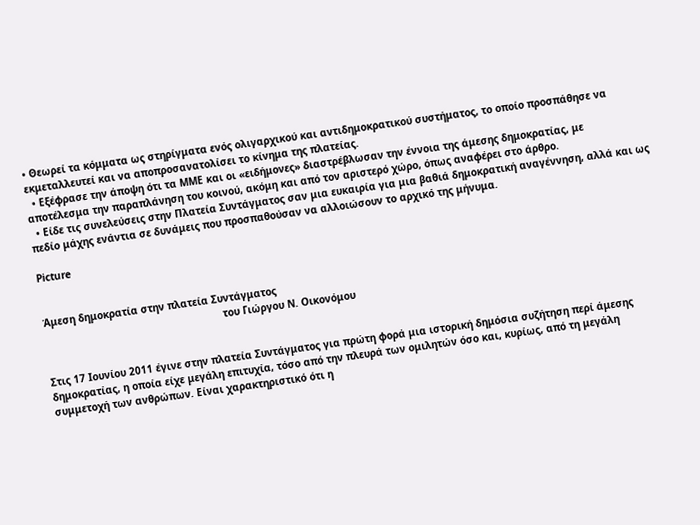• Θεωρεί τα κόμματα ως στηρίγματα ενός ολιγαρχικού και αντιδημοκρατικού συστήματος, το οποίο προσπάθησε να εκμεταλλευτεί και να αποπροσανατολίσει το κίνημα της πλατείας.
  • Εξέφρασε την άποψη ότι τα ΜΜΕ και οι «ειδήμονες» διαστρέβλωσαν την έννοια της άμεσης δημοκρατίας, με αποτέλεσμα την παραπλάνηση του κοινού, ακόμη και από τον αριστερό χώρο, όπως αναφέρει στο άρθρο.
  • Είδε τις συνελεύσεις στην Πλατεία Συντάγματος σαν μια ευκαιρία για μια βαθιά δημοκρατική αναγέννηση, αλλά και ως πεδίο μάχης ενάντια σε δυνάμεις που προσπαθούσαν να αλλοιώσουν το αρχικό της μήνυμα.

Picture


Άμεση δημοκρατία στην πλατεία Συντάγματος
                                                            του Γιώργου Ν. Οικονόμου


Στις 17 Ιουνίου 2011 έγινε στην πλατεία Συντάγματος για πρώτη φορά μια ιστορική δημόσια συζήτηση περί άμεσης δημοκρατίας, η οποία είχε μεγάλη επιτυχία, τόσο από την πλευρά των ομιλητών όσο και, κυρίως, από τη μεγάλη συμμετοχή των ανθρώπων. Είναι χαρακτηριστικό ότι η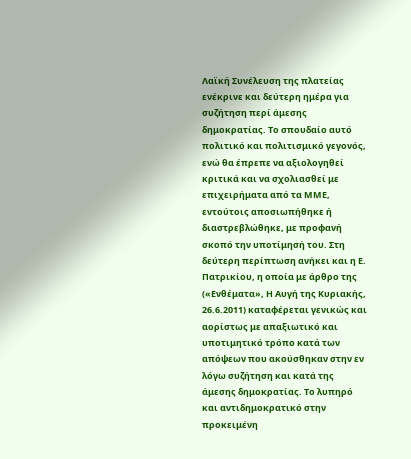Λαϊκή Συνέλευση της πλατείας ενέκρινε και δεύτερη ημέρα για συζήτηση περί άμεσης δημοκρατίας. Το σπουδαίο αυτό πολιτικό και πολιτισμικό γεγονός, ενώ θα έπρεπε να αξιολογηθεί κριτικά και να σχολιασθεί με επιχειρήματα από τα ΜΜΕ, εντούτοις αποσιωπήθηκε ή διαστρεβλώθηκε, με προφανή σκοπό την υποτίμησή του. Στη δεύτερη περίπτωση ανήκει και η Ε. Πατρικίου, η οποία με άρθρο της («Ενθέματα», Η Αυγή της Κυριακής, 26.6.2011) καταφέρεται γενικώς και αορίστως με απαξιωτικό και υποτιμητικό τρόπο κατά των απόψεων που ακούσθηκαν στην εν λόγω συζήτηση και κατά της άμεσης δημοκρατίας. Το λυπηρό και αντιδημοκρατικό στην προκειμένη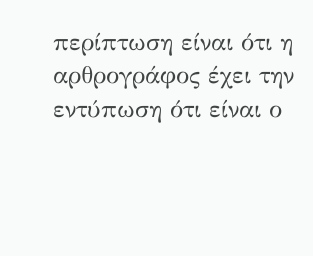περίπτωση είναι ότι η αρθρογράφος έχει την εντύπωση ότι είναι ο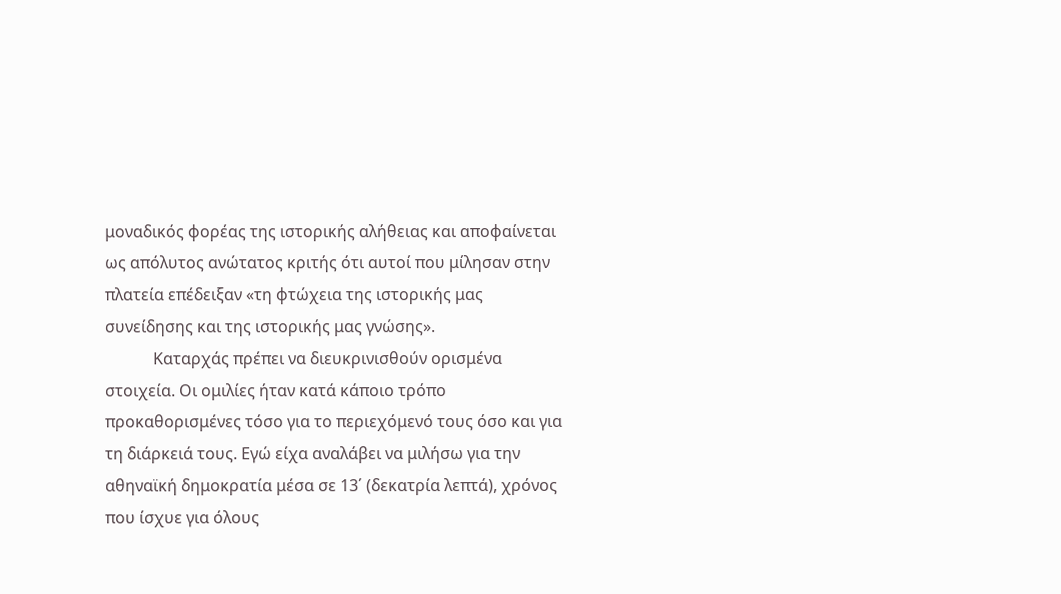μοναδικός φορέας της ιστορικής αλήθειας και αποφαίνεται ως απόλυτος ανώτατος κριτής ότι αυτοί που μίλησαν στην πλατεία επέδειξαν «τη φτώχεια της ιστορικής μας συνείδησης και της ιστορικής μας γνώσης».
            Καταρχάς πρέπει να διευκρινισθούν ορισμένα στοιχεία. Οι ομιλίες ήταν κατά κάποιο τρόπο προκαθορισμένες τόσο για το περιεχόμενό τους όσο και για τη διάρκειά τους. Εγώ είχα αναλάβει να μιλήσω για την αθηναϊκή δημοκρατία μέσα σε 13΄ (δεκατρία λεπτά), χρόνος που ίσχυε για όλους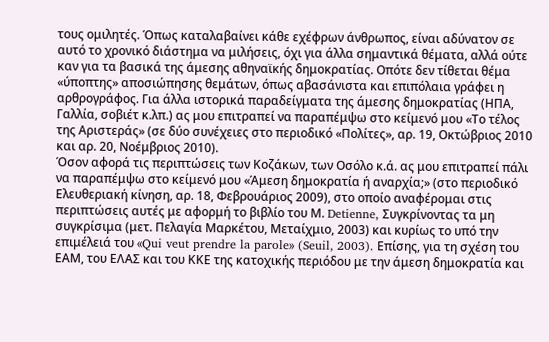τους ομιλητές. Όπως καταλαβαίνει κάθε εχέφρων άνθρωπος, είναι αδύνατον σε αυτό το χρονικό διάστημα να μιλήσεις, όχι για άλλα σημαντικά θέματα, αλλά ούτε καν για τα βασικά της άμεσης αθηναϊκής δημοκρατίας. Οπότε δεν τίθεται θέμα «ύποπτης» αποσιώπησης θεμάτων, όπως αβασάνιστα και επιπόλαια γράφει η αρθρογράφος. Για άλλα ιστορικά παραδείγματα της άμεσης δημοκρατίας (ΗΠΑ, Γαλλία, σοβιέτ κ.λπ.) ας μου επιτραπεί να παραπέμψω στο κείμενό μου «Το τέλος της Αριστεράς» (σε δύο συνέχειες στο περιοδικό «Πολίτες», αρ. 19, Οκτώβριος 2010 και αρ. 20, Νοέμβριος 2010).
Όσον αφορά τις περιπτώσεις των Κοζάκων, των Οσόλο κ.ά. ας μου επιτραπεί πάλι να παραπέμψω στο κείμενό μου «Άμεση δημοκρατία ή αναρχία;» (στο περιοδικό Ελευθεριακή κίνηση, αρ. 18, Φεβρουάριος 2009), στο οποίο αναφέρομαι στις περιπτώσεις αυτές με αφορμή το βιβλίο του Μ. Detienne, Συγκρίνοντας τα μη συγκρίσιμα (μετ. Πελαγία Μαρκέτου, Μεταίχμιο, 2003) και κυρίως το υπό την επιμέλειά του «Qui veut prendre la parole» (Seuil, 2003). Eπίσης, για τη σχέση του ΕΑΜ, του ΕΛΑΣ και του ΚΚΕ της κατοχικής περιόδου με την άμεση δημοκρατία και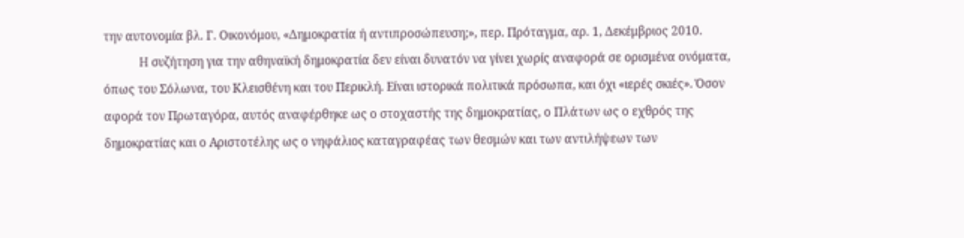την αυτονομία βλ. Γ. Οικονόμου, «Δημοκρατία ή αντιπροσώπευση;», περ. Πρόταγμα, αρ. 1, Δεκέμβριος 2010.
            H συζήτηση για την αθηναϊκή δημοκρατία δεν είναι δυνατόν να γίνει χωρίς αναφορά σε ορισμένα ονόματα, όπως του Σόλωνα, του Κλεισθένη και του Περικλή. Είναι ιστορικά πολιτικά πρόσωπα, και όχι «ιερές σκιές». Όσον αφορά τον Πρωταγόρα, αυτός αναφέρθηκε ως ο στοχαστής της δημοκρατίας, ο Πλάτων ως ο εχθρός της δημοκρατίας και ο Αριστοτέλης ως ο νηφάλιος καταγραφέας των θεσμών και των αντιλήψεων των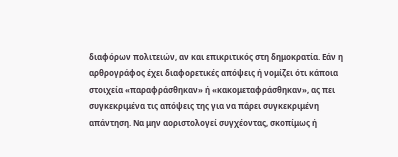διαφόρων πολιτειών, αν και επικριτικός στη δημοκρατία. Εάν η αρθρογράφος έχει διαφορετικές απόψεις ή νομίζει ότι κάποια στοιχεία «παραφράσθηκαν» ή «κακομεταφράσθηκαν», ας πει συγκεκριμένα τις απόψεις της για να πάρει συγκεκριμένη απάντηση. Να μην αοριστολογεί συγχέοντας, σκοπίμως ή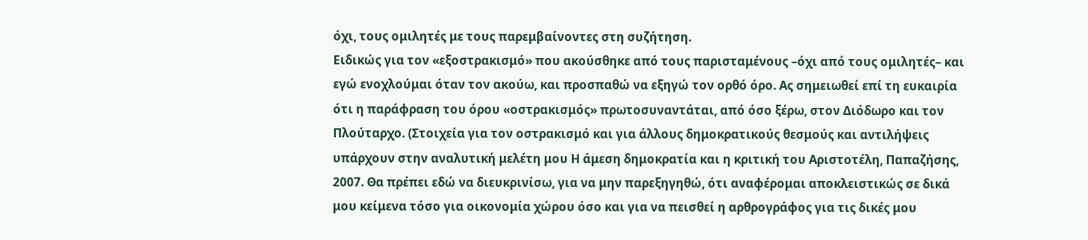όχι, τους ομιλητές με τους παρεμβαίνοντες στη συζήτηση.
Ειδικώς για τον «εξοστρακισμό» που ακούσθηκε από τους παρισταμένους –όχι από τους ομιλητές– και εγώ ενοχλούμαι όταν τον ακούω, και προσπαθώ να εξηγώ τον ορθό όρο. Ας σημειωθεί επί τη ευκαιρία ότι η παράφραση του όρου «οστρακισμός» πρωτοσυναντάται, από όσο ξέρω, στον Διόδωρο και τον Πλούταρχο. (Στοιχεία για τον οστρακισμό και για άλλους δημοκρατικούς θεσμούς και αντιλήψεις υπάρχουν στην αναλυτική μελέτη μου Η άμεση δημοκρατία και η κριτική του Αριστοτέλη, Παπαζήσης, 2007. Θα πρέπει εδώ να διευκρινίσω, για να μην παρεξηγηθώ, ότι αναφέρομαι αποκλειστικώς σε δικά μου κείμενα τόσο για οικονομία χώρου όσο και για να πεισθεί η αρθρογράφος για τις δικές μου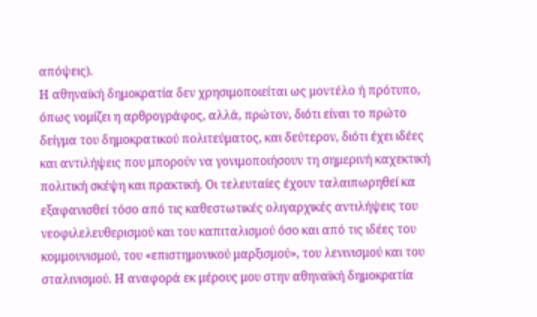απόψεις).
Η αθηναϊκή δημοκρατία δεν χρησιμοποιείται ως μοντέλο ή πρότυπο, όπως νομίζει η αρθρογράφος, αλλά, πρώτον, διότι είναι το πρώτο δείγμα του δημοκρατικού πολιτεύματος, και δεύτερον, διότι έχει ιδέες και αντιλήψεις που μπορούν να γονιμοποιήσουν τη σημερινή καχεκτική πολιτική σκέψη και πρακτική. Οι τελευταίες έχουν ταλαιπωρηθεί κα εξαφανισθεί τόσο από τις καθεστωτικές ολιγαρχικές αντιλήψεις του νεοφιλελευθερισμού και του καπιταλισμού όσο και από τις ιδέες του κομμουνισμού, του «επιστημονικού μαρξισμού», του λενινισμού και του σταλινισμού. Η αναφορά εκ μέρους μου στην αθηναϊκή δημοκρατία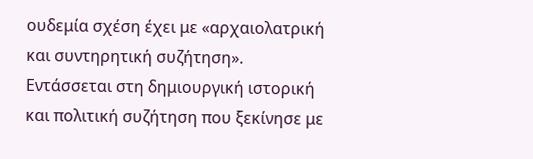ουδεμία σχέση έχει με «αρχαιολατρική και συντηρητική συζήτηση». Εντάσσεται στη δημιουργική ιστορική και πολιτική συζήτηση που ξεκίνησε με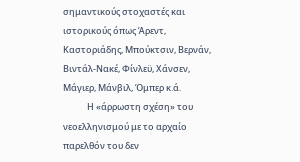σημαντικούς στοχαστές και ιστορικούς όπως Άρεντ, Καστοριάδης, Μπούκτσιν, Βερνάν, Βιντάλ-Νακέ, Φίνλεϋ, Χάνσεν, Μάγιερ, Μάνβιλ, Όμπερ κ.ά.
            Η «άρρωστη σχέση» του νεοελληνισμού με το αρχαίο παρελθόν του δεν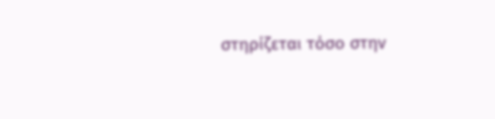στηρίζεται τόσο στην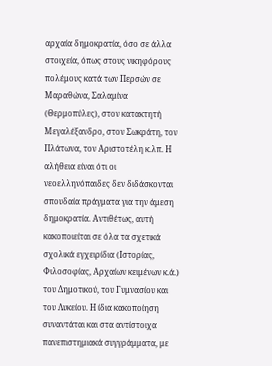αρχαία δημοκρατία, όσο σε άλλα στοιχεία, όπως στους νικηφόρους πολέμους κατά των Περσών σε Μαραθώνα, Σαλαμίνα (Θερμοπύλες), στον κατακτητή Μεγαλέξανδρο, στον Σωκράτη, τον Πλάτωνα, τον Αριστοτέλη κ.λπ. Η αλήθεια είναι ότι οι νεοελληνόπαιδες δεν διδάσκονται σπουδαία πράγματα για την άμεση δημοκρατία. Αντιθέτως, αυτή κακοποιείται σε όλα τα σχετικά σχολικά εγχειρίδια (Ιστορίας, Φιλοσοφίας, Αρχαίων κειμένων κ.ά.) του Δημοτικού, του Γυμνασίου και του Λυκείου. Η ίδια κακοποίηση συναντάται και στα αντίστοιχα πανεπιστημιακά συγγράμματα, με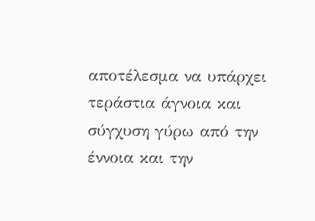αποτέλεσμα να υπάρχει τεράστια άγνοια και σύγχυση γύρω από την έννοια και την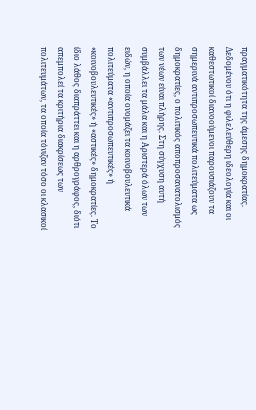πραγματικότητα της άμεσης δημοκρατίας. Δεδομένου ότι η φιλελεύθερη ιδεολογία και οι καθεστωτικοί διανοούμενοι παρουσιάζουν τα σημερινά αντιπροσωπευτικά πολιτεύματα ως δημοκρατίες, ο πολιτικός αποπροσανατολισμός των νέων είναι πλήρης. Στη σύγχυση αυτή συμβάλλει τα μάλα και η Αριστερά όλων των ειδών, η οποία ονομάζει τα κοινοβουλευτικά πολιτεύματα «αντιπροσωπευτικές» ή «κοινοβουλευτικές» ή «αστικές» δημοκρατίες. Το ίδιο λάθος διαπράττει και η αρθρογράφος, διότι απεμπολεί τα κριτήρια διακρίσεως των πολιτευμάτων, τα οποία τόνιζαν τόσο οι κλασικοί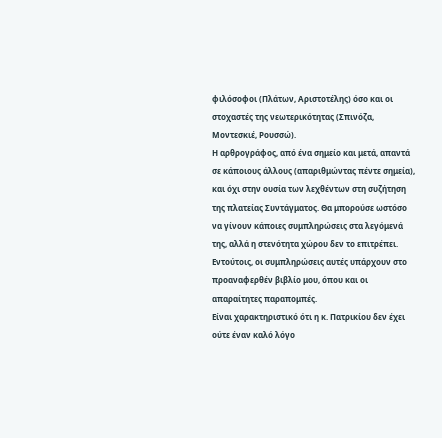φιλόσοφοι (Πλάτων, Αριστοτέλης) όσο και οι στοχαστές της νεωτερικότητας (Σπινόζα, Μοντεσκιέ, Ρουσσώ).
Η αρθρογράφος, από ένα σημείο και μετά, απαντά σε κάποιους άλλους (απαριθμώντας πέντε σημεία), και όχι στην ουσία των λεχθέντων στη συζήτηση της πλατείας Συντάγματος. Θα μπορούσε ωστόσο να γίνουν κάποιες συμπληρώσεις στα λεγόμενά της, αλλά η στενότητα χώρου δεν το επιτρέπει. Εντούτοις, οι συμπληρώσεις αυτές υπάρχουν στο προαναφερθέν βιβλίο μου, όπου και οι απαραίτητες παραπομπές.
Είναι χαρακτηριστικό ότι η κ. Πατρικίου δεν έχει ούτε έναν καλό λόγο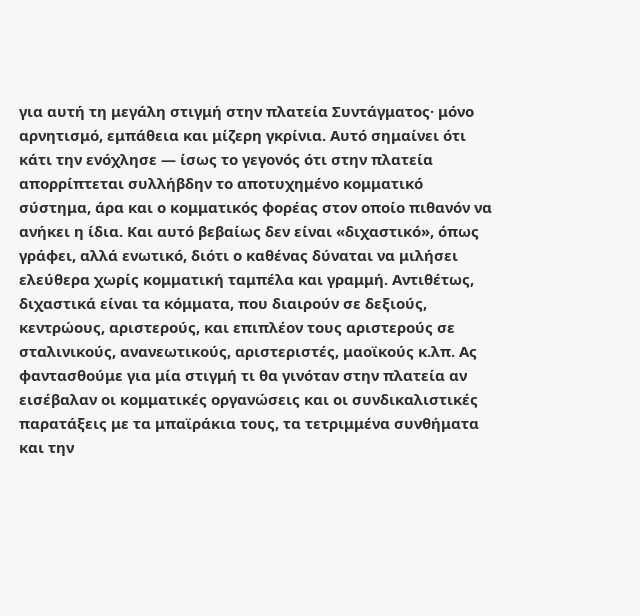για αυτή τη μεγάλη στιγμή στην πλατεία Συντάγματος· μόνο αρνητισμό, εμπάθεια και μίζερη γκρίνια. Αυτό σημαίνει ότι κάτι την ενόχλησε — ίσως το γεγονός ότι στην πλατεία απορρίπτεται συλλήβδην το αποτυχημένο κομματικό σύστημα, άρα και ο κομματικός φορέας στον οποίο πιθανόν να ανήκει η ίδια. Και αυτό βεβαίως δεν είναι «διχαστικό», όπως γράφει, αλλά ενωτικό, διότι ο καθένας δύναται να μιλήσει ελεύθερα χωρίς κομματική ταμπέλα και γραμμή. Αντιθέτως, διχαστικά είναι τα κόμματα, που διαιρούν σε δεξιούς, κεντρώους, αριστερούς, και επιπλέον τους αριστερούς σε σταλινικούς, ανανεωτικούς, αριστεριστές, μαοϊκούς κ.λπ. Ας φαντασθούμε για μία στιγμή τι θα γινόταν στην πλατεία αν εισέβαλαν οι κομματικές οργανώσεις και οι συνδικαλιστικές παρατάξεις με τα μπαϊράκια τους, τα τετριμμένα συνθήματα και την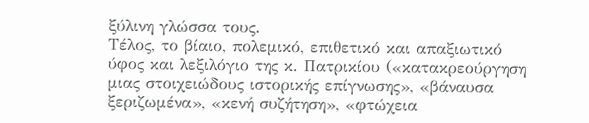ξύλινη γλώσσα τους.
Τέλος, το βίαιο, πολεμικό, επιθετικό και απαξιωτικό ύφος και λεξιλόγιο της κ. Πατρικίου («κατακρεούργηση μιας στοιχειώδους ιστορικής επίγνωσης», «βάναυσα ξεριζωμένα», «κενή συζήτηση», «φτώχεια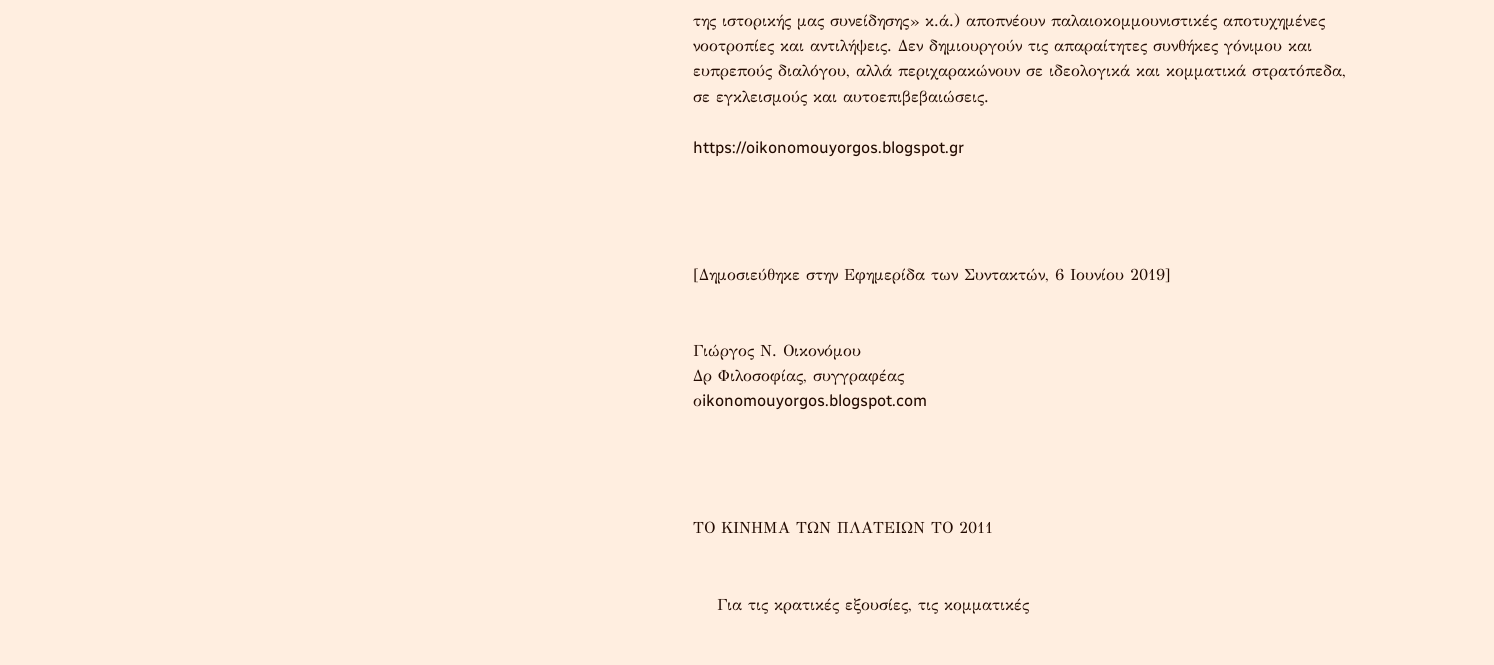της ιστορικής μας συνείδησης» κ.ά.) αποπνέουν παλαιοκομμουνιστικές αποτυχημένες νοοτροπίες και αντιλήψεις. Δεν δημιουργούν τις απαραίτητες συνθήκες γόνιμου και ευπρεπούς διαλόγου, αλλά περιχαρακώνουν σε ιδεολογικά και κομματικά στρατόπεδα, σε εγκλεισμούς και αυτοεπιβεβαιώσεις.

https://oikonomouyorgos.blogspot.gr




[Δημοσιεύθηκε στην Εφημερίδα των Συντακτών, 6 Ιουνίου 2019]


Γιώργος Ν. Οικονόμου
Δρ Φιλοσοφίας, συγγραφέας
οikonomouyorgos.blogspot.com




ΤΟ ΚΙΝΗΜΑ ΤΩΝ ΠΛΑΤΕΙΩΝ ΤΟ 2011


    Για τις κρατικές εξουσίες, τις κομματικές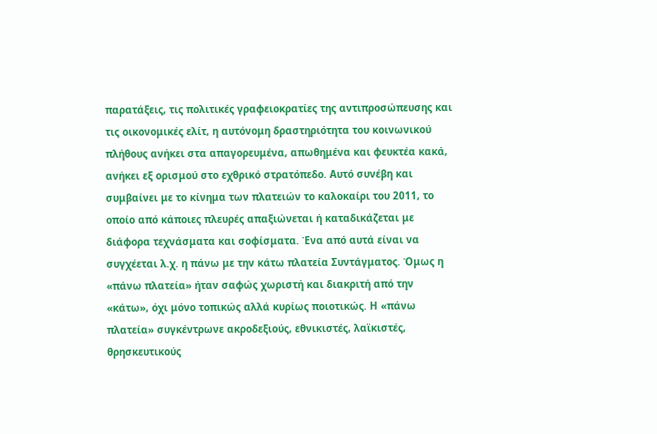παρατάξεις, τις πολιτικές γραφειοκρατίες της αντιπροσώπευσης και τις οικονομικές ελίτ, η αυτόνομη δραστηριότητα του κοινωνικού πλήθους ανήκει στα απαγορευμένα, απωθημένα και φευκτέα κακά, ανήκει εξ ορισμού στο εχθρικό στρατόπεδο. Αυτό συνέβη και συμβαίνει με το κίνημα των πλατειών το καλοκαίρι του 2011, το οποίο από κάποιες πλευρές απαξιώνεται ή καταδικάζεται με διάφορα τεχνάσματα και σοφίσματα. Ένα από αυτά είναι να συγχέεται λ.χ. η πάνω με την κάτω πλατεία Συντάγματος. Όμως η «πάνω πλατεία» ήταν σαφώς χωριστή και διακριτή από την «κάτω», όχι μόνο τοπικώς αλλά κυρίως ποιοτικώς. Η «πάνω πλατεία» συγκέντρωνε ακροδεξιούς, εθνικιστές, λαϊκιστές, θρησκευτικούς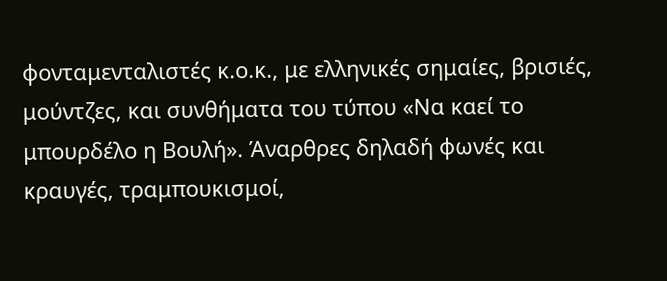φονταμενταλιστές κ.ο.κ., με ελληνικές σημαίες, βρισιές, μούντζες, και συνθήματα του τύπου «Να καεί το μπουρδέλο η Βουλή». Άναρθρες δηλαδή φωνές και κραυγές, τραμπουκισμοί,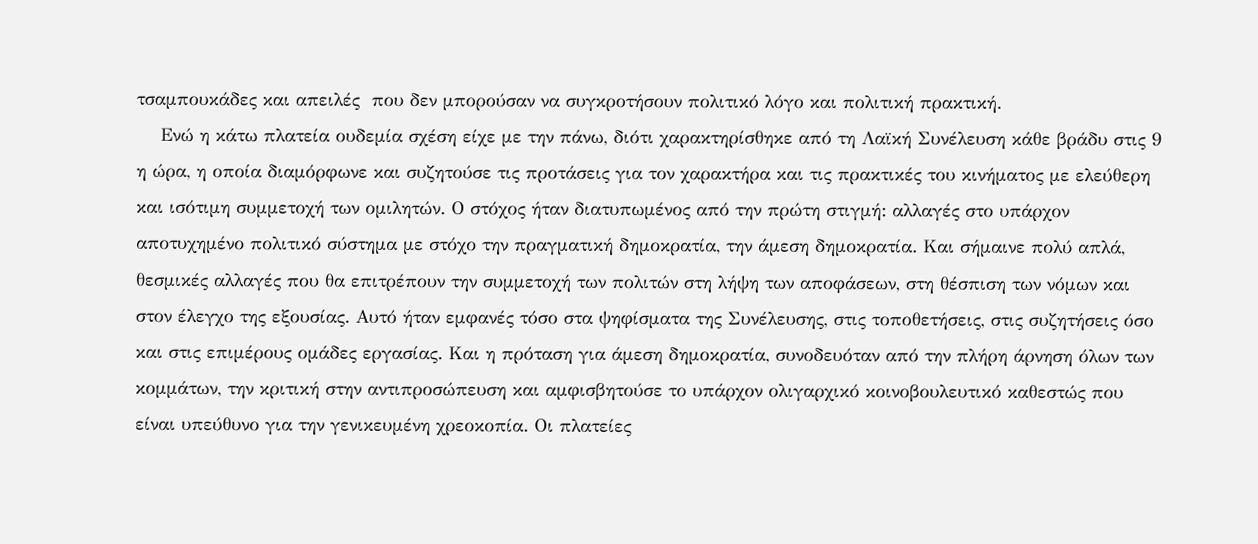τσαμπουκάδες και απειλές  που δεν μπορούσαν να συγκροτήσουν πολιτικό λόγο και πολιτική πρακτική.
    Ενώ η κάτω πλατεία ουδεμία σχέση είχε με την πάνω, διότι χαρακτηρίσθηκε από τη Λαϊκή Συνέλευση κάθε βράδυ στις 9 η ώρα, η οποία διαμόρφωνε και συζητούσε τις προτάσεις για τον χαρακτήρα και τις πρακτικές του κινήματος με ελεύθερη και ισότιμη συμμετοχή των ομιλητών. Ο στόχος ήταν διατυπωμένος από την πρώτη στιγμή: αλλαγές στο υπάρχον αποτυχημένο πολιτικό σύστημα με στόχο την πραγματική δημοκρατία, την άμεση δημοκρατία. Και σήμαινε πολύ απλά, θεσμικές αλλαγές που θα επιτρέπουν την συμμετοχή των πολιτών στη λήψη των αποφάσεων, στη θέσπιση των νόμων και στον έλεγχο της εξουσίας. Αυτό ήταν εμφανές τόσο στα ψηφίσματα της Συνέλευσης, στις τοποθετήσεις, στις συζητήσεις όσο και στις επιμέρους ομάδες εργασίας. Και η πρόταση για άμεση δημοκρατία, συνοδευόταν από την πλήρη άρνηση όλων των κομμάτων, την κριτική στην αντιπροσώπευση και αμφισβητούσε το υπάρχον ολιγαρχικό κοινοβουλευτικό καθεστώς που είναι υπεύθυνο για την γενικευμένη χρεοκοπία. Οι πλατείες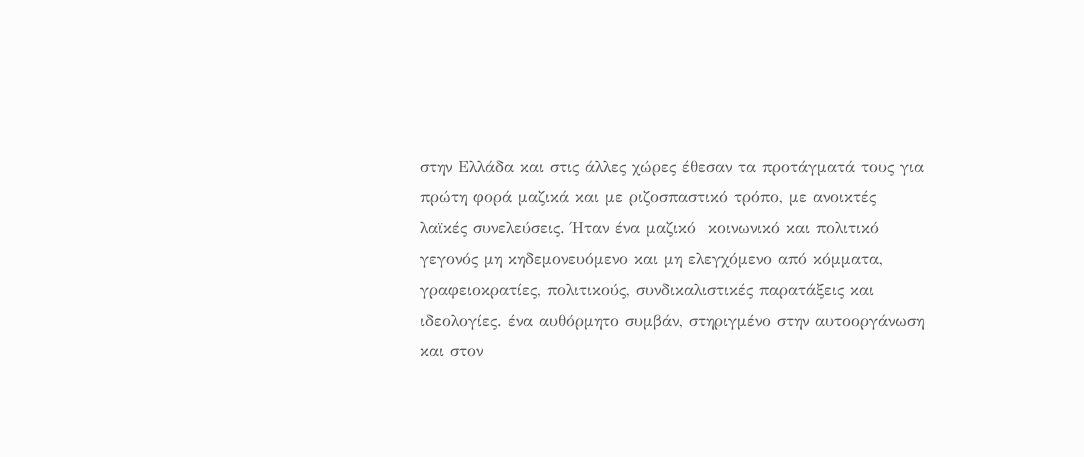στην Ελλάδα και στις άλλες χώρες έθεσαν τα προτάγματά τους για πρώτη φορά μαζικά και με ριζοσπαστικό τρόπο, με ανοικτές λαϊκές συνελεύσεις. Ήταν ένα μαζικό  κοινωνικό και πολιτικό γεγονός μη κηδεμονευόμενο και μη ελεγχόμενο από κόμματα, γραφειοκρατίες, πολιτικούς, συνδικαλιστικές παρατάξεις και ιδεολογίες. ένα αυθόρμητο συμβάν, στηριγμένο στην αυτοοργάνωση και στον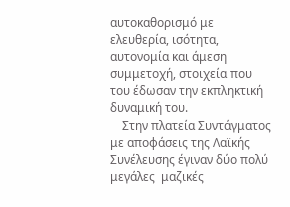αυτοκαθορισμό με ελευθερία, ισότητα, αυτονομία και άμεση συμμετοχή, στοιχεία που του έδωσαν την εκπληκτική δυναμική του.
    Στην πλατεία Συντάγματος με αποφάσεις της Λαϊκής Συνέλευσης έγιναν δύο πολύ μεγάλες  μαζικές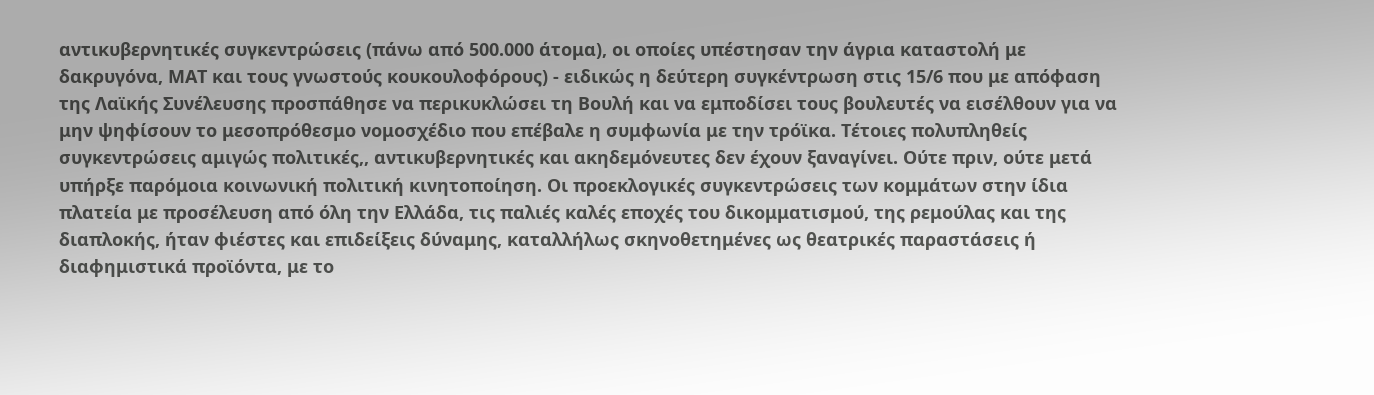αντικυβερνητικές συγκεντρώσεις (πάνω από 500.000 άτομα), οι οποίες υπέστησαν την άγρια καταστολή με δακρυγόνα, ΜΑΤ και τους γνωστούς κουκουλοφόρους) - ειδικώς η δεύτερη συγκέντρωση στις 15/6 που με απόφαση της Λαϊκής Συνέλευσης προσπάθησε να περικυκλώσει τη Βουλή και να εμποδίσει τους βουλευτές να εισέλθουν για να μην ψηφίσουν το μεσοπρόθεσμο νομοσχέδιο που επέβαλε η συμφωνία με την τρόϊκα. Τέτοιες πολυπληθείς συγκεντρώσεις αμιγώς πολιτικές,, αντικυβερνητικές και ακηδεμόνευτες δεν έχουν ξαναγίνει. Ούτε πριν, ούτε μετά υπήρξε παρόμοια κοινωνική πολιτική κινητοποίηση. Οι προεκλογικές συγκεντρώσεις των κομμάτων στην ίδια πλατεία με προσέλευση από όλη την Ελλάδα, τις παλιές καλές εποχές του δικομματισμού, της ρεμούλας και της διαπλοκής, ήταν φιέστες και επιδείξεις δύναμης, καταλλήλως σκηνοθετημένες ως θεατρικές παραστάσεις ή διαφημιστικά προϊόντα, με το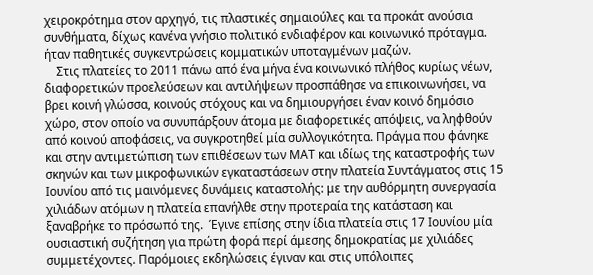χειροκρότημα στον αρχηγό, τις πλαστικές σημαιούλες και τα προκάτ ανούσια συνθήματα, δίχως κανένα γνήσιο πολιτικό ενδιαφέρον και κοινωνικό πρόταγμα. ήταν παθητικές συγκεντρώσεις κομματικών υποταγμένων μαζών.
    Στις πλατείες το 2011 πάνω από ένα μήνα ένα κοινωνικό πλήθος κυρίως νέων, διαφορετικών προελεύσεων και αντιλήψεων προσπάθησε να επικοινωνήσει, να βρει κοινή γλώσσα, κοινούς στόχους και να δημιουργήσει έναν κοινό δημόσιο χώρο, στον οποίο να συνυπάρξουν άτομα με διαφορετικές απόψεις, να ληφθούν από κοινού αποφάσεις, να συγκροτηθεί μία συλλογικότητα. Πράγμα που φάνηκε και στην αντιμετώπιση των επιθέσεων των ΜΑΤ και ιδίως της καταστροφής των σκηνών και των μικροφωνικών εγκαταστάσεων στην πλατεία Συντάγματος στις 15 Ιουνίου από τις μαινόμενες δυνάμεις καταστολής: με την αυθόρμητη συνεργασία χιλιάδων ατόμων η πλατεία επανήλθε στην προτεραία της κατάσταση και ξαναβρήκε το πρόσωπό της.  Έγινε επίσης στην ίδια πλατεία στις 17 Ιουνίου μία ουσιαστική συζήτηση για πρώτη φορά περί άμεσης δημοκρατίας με χιλιάδες συμμετέχοντες. Παρόμοιες εκδηλώσεις έγιναν και στις υπόλοιπες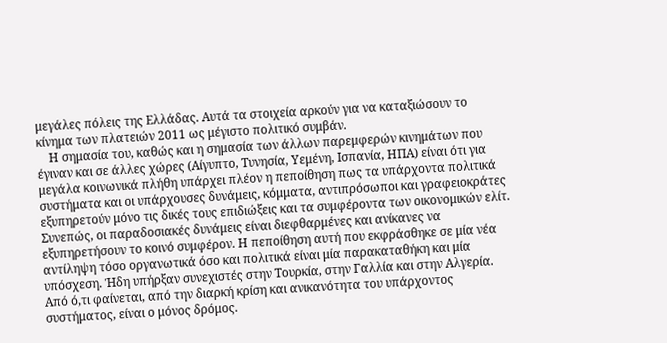μεγάλες πόλεις της Ελλάδας. Αυτά τα στοιχεία αρκούν για να καταξιώσουν το κίνημα των πλατειών 2011 ως μέγιστο πολιτικό συμβάν.
    Η σημασία του, καθώς και η σημασία των άλλων παρεμφερών κινημάτων που έγιναν και σε άλλες χώρες (Αίγυπτο, Τυνησία, Υεμένη, Ισπανία, ΗΠΑ) είναι ότι για μεγάλα κοινωνικά πλήθη υπάρχει πλέον η πεποίθηση πως τα υπάρχοντα πολιτικά συστήματα και οι υπάρχουσες δυνάμεις, κόμματα, αντιπρόσωποι και γραφειοκράτες εξυπηρετούν μόνο τις δικές τους επιδιώξεις και τα συμφέροντα των οικονομικών ελίτ. Συνεπώς, οι παραδοσιακές δυνάμεις είναι διεφθαρμένες και ανίκανες να εξυπηρετήσουν το κοινό συμφέρον. Η πεποίθηση αυτή που εκφράσθηκε σε μία νέα αντίληψη τόσο οργανωτικά όσο και πολιτικά είναι μία παρακαταθήκη και μία υπόσχεση. Ήδη υπήρξαν συνεχιστές στην Τουρκία, στην Γαλλία και στην Αλγερία. Από ό,τι φαίνεται, από την διαρκή κρίση και ανικανότητα του υπάρχοντος συστήματος, είναι ο μόνος δρόμος.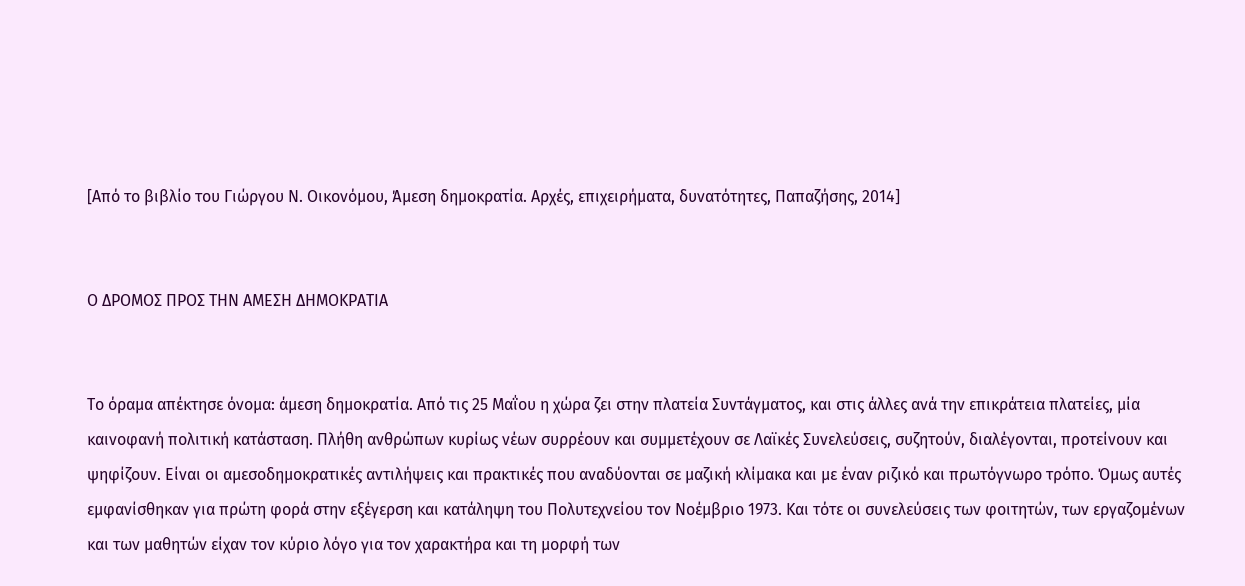[Από το βιβλίο του Γιώργου Ν. Οικονόμου, Άμεση δημοκρατία. Αρχές, επιχειρήματα, δυνατότητες, Παπαζήσης, 2014]


Ο ΔΡΟΜΟΣ ΠΡΟΣ ΤΗΝ ΑΜΕΣΗ ΔΗΜΟΚΡΑΤΙΑ


Το όραμα απέκτησε όνομα: άμεση δημοκρατία. Από τις 25 Μαΐου η χώρα ζει στην πλατεία Συντάγματος, και στις άλλες ανά την επικράτεια πλατείες, μία καινοφανή πολιτική κατάσταση. Πλήθη ανθρώπων κυρίως νέων συρρέουν και συμμετέχουν σε Λαϊκές Συνελεύσεις, συζητούν, διαλέγονται, προτείνουν και ψηφίζουν. Είναι οι αμεσοδημοκρατικές αντιλήψεις και πρακτικές που αναδύονται σε μαζική κλίμακα και με έναν ριζικό και πρωτόγνωρο τρόπο. Όμως αυτές εμφανίσθηκαν για πρώτη φορά στην εξέγερση και κατάληψη του Πολυτεχνείου τον Νοέμβριο 1973. Και τότε οι συνελεύσεις των φοιτητών, των εργαζομένων και των μαθητών είχαν τον κύριο λόγο για τον χαρακτήρα και τη μορφή των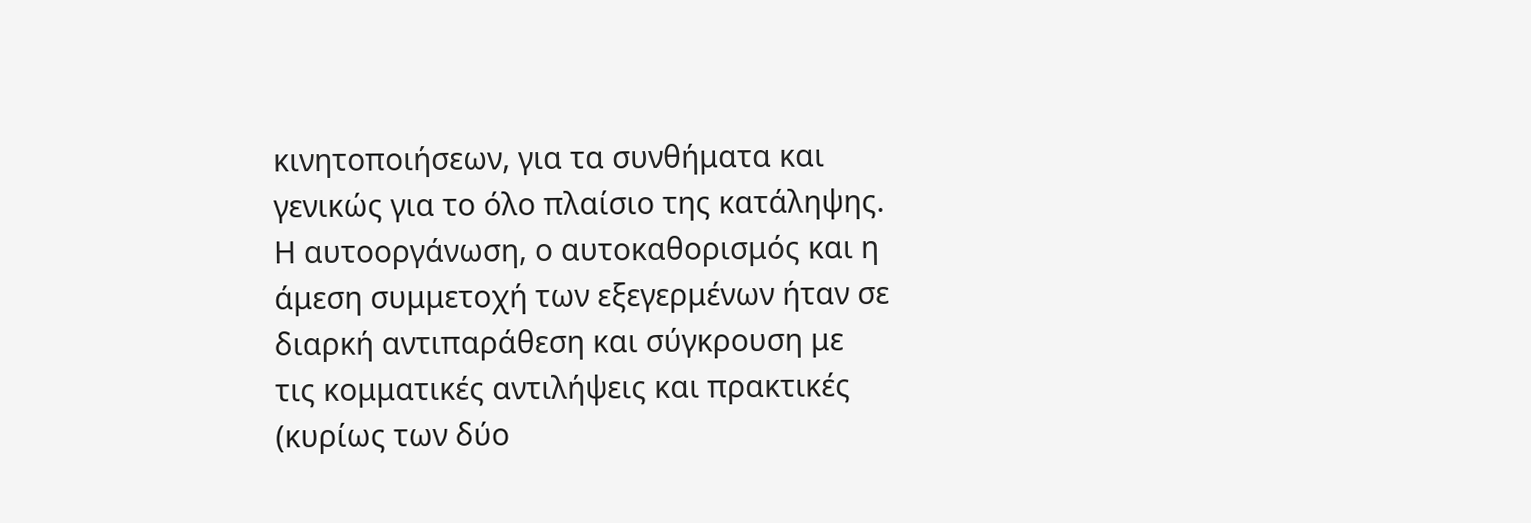κινητοποιήσεων, για τα συνθήματα και γενικώς για το όλο πλαίσιο της κατάληψης. Η αυτοοργάνωση, ο αυτοκαθορισμός και η άμεση συμμετοχή των εξεγερμένων ήταν σε διαρκή αντιπαράθεση και σύγκρουση με τις κομματικές αντιλήψεις και πρακτικές (κυρίως των δύο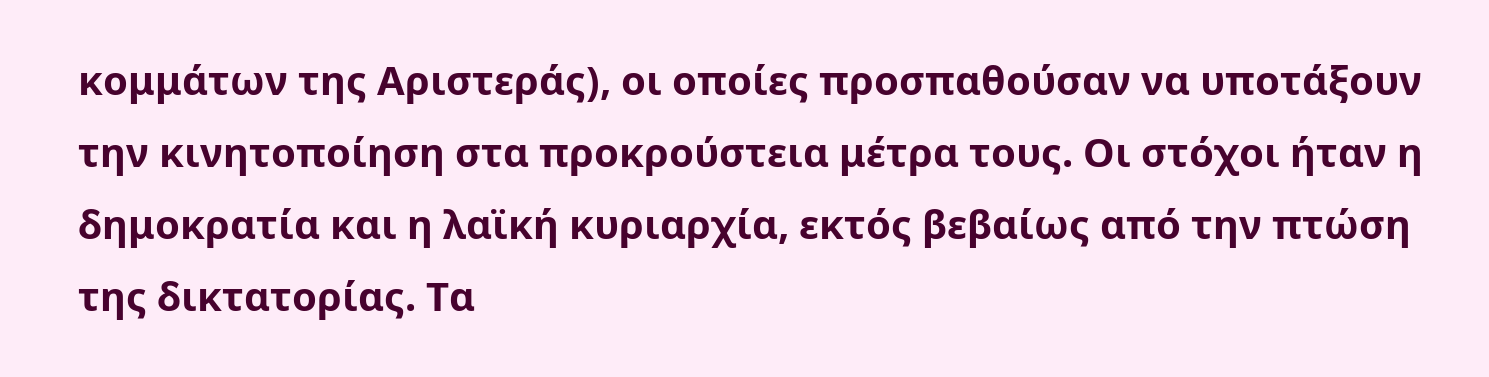κομμάτων της Αριστεράς), οι οποίες προσπαθούσαν να υποτάξουν την κινητοποίηση στα προκρούστεια μέτρα τους. Οι στόχοι ήταν η δημοκρατία και η λαϊκή κυριαρχία, εκτός βεβαίως από την πτώση της δικτατορίας. Tα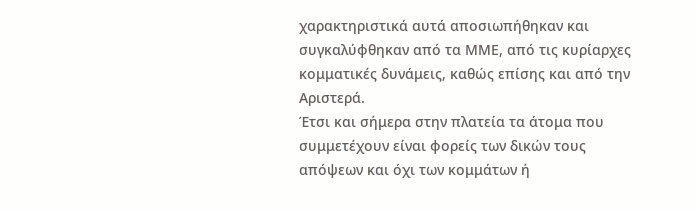χαρακτηριστικά αυτά αποσιωπήθηκαν και συγκαλύφθηκαν από τα ΜΜΕ, από τις κυρίαρχες κομματικές δυνάμεις, καθώς επίσης και από την Αριστερά.
Έτσι και σήμερα στην πλατεία τα άτομα που συμμετέχουν είναι φορείς των δικών τους απόψεων και όχι των κομμάτων ή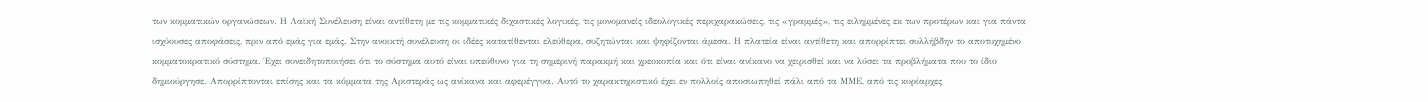των κομματικών οργανώσεων. Η Λαϊκή Συνέλευση είναι αντίθετη με τις κομματικές διχαστικές λογικές, τις μονομανείς ιδεολογικές περιχαρακώσεις, τις «γραμμές», τις ειλημμένες εκ των προτέρων και για πάντα ισχύουσες αποφάσεις, πριν από εμάς για εμάς. Στην ανοικτή συνέλευση οι ιδέες κατατίθενται ελεύθερα, συζητώνται και ψηφίζονται άμεσα. Η πλατεία είναι αντίθετη και απορρίπτει συλλήβδην το αποτυχημένο κομματοκρατικό σύστημα. Έχει συνειδητοποιήσει ότι το σύστημα αυτό είναι υπεύθυνο για τη σημερινή παρακμή και χρεοκοπία και ότι είναι ανίκανο να χειρισθεί και να λύσει τα προβλήματα που το ίδιο δημιούργησε. Απορρίπτονται επίσης και τα κόμματα της Αριστεράς ως ανίκανα και αφερέγγυα. Αυτό το χαρακτηριστικό έχει εν πολλοίς αποσιωπηθεί πάλι από τα ΜΜΕ, από τις κυρίαρχες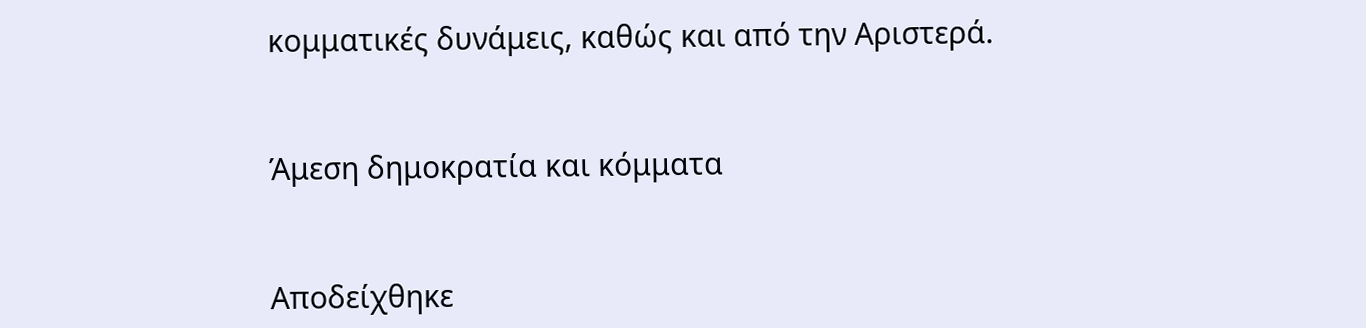κομματικές δυνάμεις, καθώς και από την Αριστερά.


Άμεση δημοκρατία και κόμματα


Αποδείχθηκε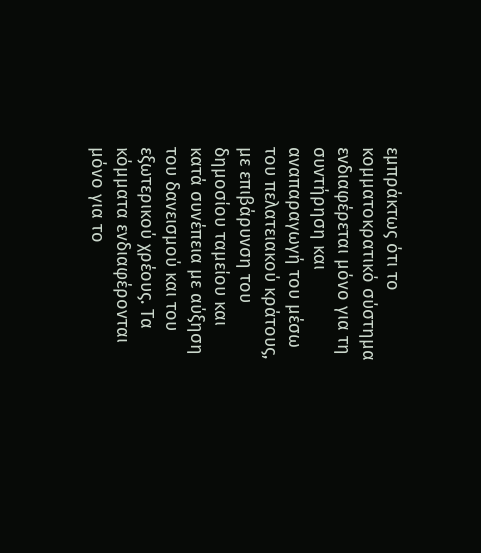εμπράκτως ότι το κομματοκρατικό σύστημα ενδιαφέρεται μόνο για τη συντήρηση και αναπαραγωγή του μέσω του πελατειακού κράτους, με επιβάρυνση του δημοσίου ταμείου και κατά συνέπεια με αύξηση του δανεισμού και του εξωτερικού χρέους. Τα κόμματα ενδιαφέρονται μόνο για το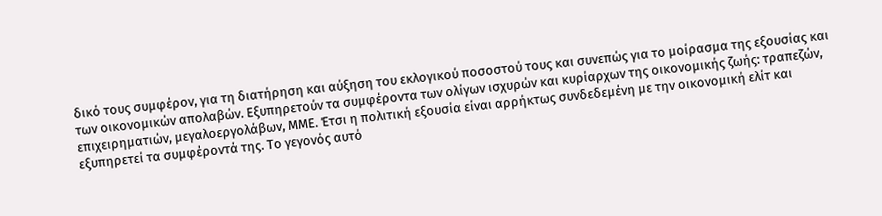δικό τους συμφέρον, για τη διατήρηση και αύξηση του εκλογικού ποσοστού τους και συνεπώς για το μοίρασμα της εξουσίας και των οικονομικών απολαβών. Εξυπηρετούν τα συμφέροντα των ολίγων ισχυρών και κυρίαρχων της οικονομικής ζωής: τραπεζών, επιχειρηματιών, μεγαλοεργολάβων, ΜΜΕ. Έτσι η πολιτική εξουσία είναι αρρήκτως συνδεδεμένη με την οικονομική ελίτ και εξυπηρετεί τα συμφέροντά της. Το γεγονός αυτό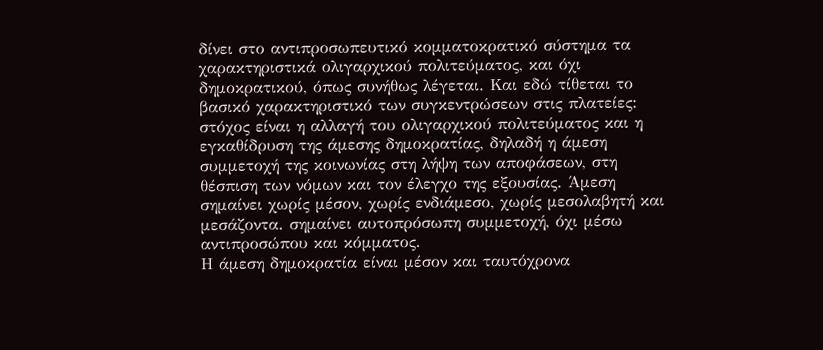δίνει στο αντιπροσωπευτικό κομματοκρατικό σύστημα τα χαρακτηριστικά ολιγαρχικού πολιτεύματος, και όχι δημοκρατικού, όπως συνήθως λέγεται. Και εδώ τίθεται το βασικό χαρακτηριστικό των συγκεντρώσεων στις πλατείες:  στόχος είναι η αλλαγή του ολιγαρχικού πολιτεύματος και η εγκαθίδρυση της άμεσης δημοκρατίας, δηλαδή η άμεση συμμετοχή της κοινωνίας στη λήψη των αποφάσεων, στη θέσπιση των νόμων και τον έλεγχο της εξουσίας. Άμεση σημαίνει χωρίς μέσον, χωρίς ενδιάμεσο, χωρίς μεσολαβητή και μεσάζοντα. σημαίνει αυτοπρόσωπη συμμετοχή, όχι μέσω αντιπροσώπου και κόμματος.
Η άμεση δημοκρατία είναι μέσον και ταυτόχρονα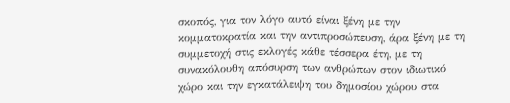σκοπός, για τον λόγο αυτό είναι ξένη με την κομματοκρατία και την αντιπροσώπευση, άρα ξένη με τη συμμετοχή στις εκλογές κάθε τέσσερα έτη, με τη συνακόλουθη απόσυρση των ανθρώπων στον ιδιωτικό χώρο και την εγκατάλειψη του δημοσίου χώρου στα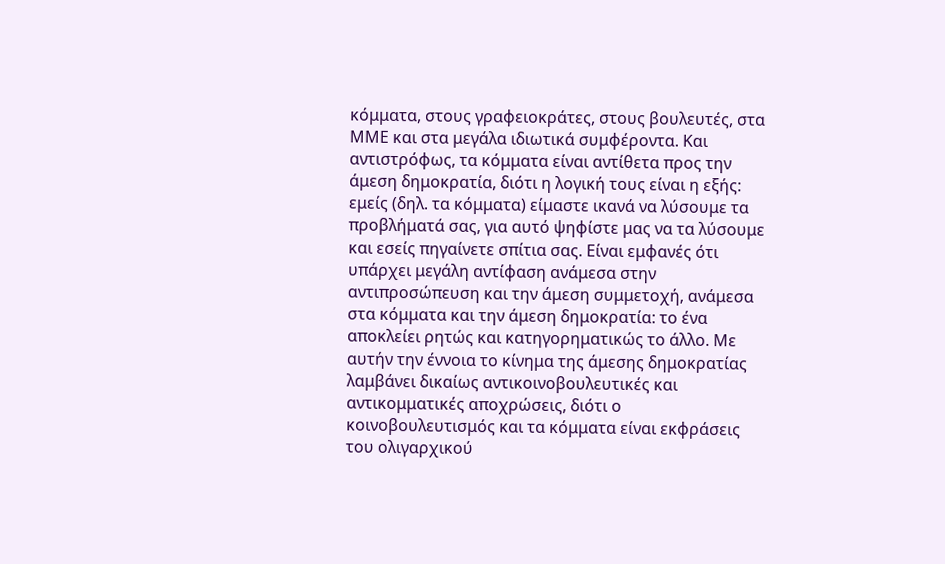κόμματα, στους γραφειοκράτες, στους βουλευτές, στα ΜΜΕ και στα μεγάλα ιδιωτικά συμφέροντα. Και αντιστρόφως, τα κόμματα είναι αντίθετα προς την άμεση δημοκρατία, διότι η λογική τους είναι η εξής: εμείς (δηλ. τα κόμματα) είμαστε ικανά να λύσουμε τα προβλήματά σας, για αυτό ψηφίστε μας να τα λύσουμε και εσείς πηγαίνετε σπίτια σας. Είναι εμφανές ότι υπάρχει μεγάλη αντίφαση ανάμεσα στην αντιπροσώπευση και την άμεση συμμετοχή, ανάμεσα στα κόμματα και την άμεση δημοκρατία: το ένα αποκλείει ρητώς και κατηγορηματικώς το άλλο. Με αυτήν την έννοια το κίνημα της άμεσης δημοκρατίας λαμβάνει δικαίως αντικοινοβουλευτικές και αντικομματικές αποχρώσεις, διότι ο κοινοβουλευτισμός και τα κόμματα είναι εκφράσεις του ολιγαρχικού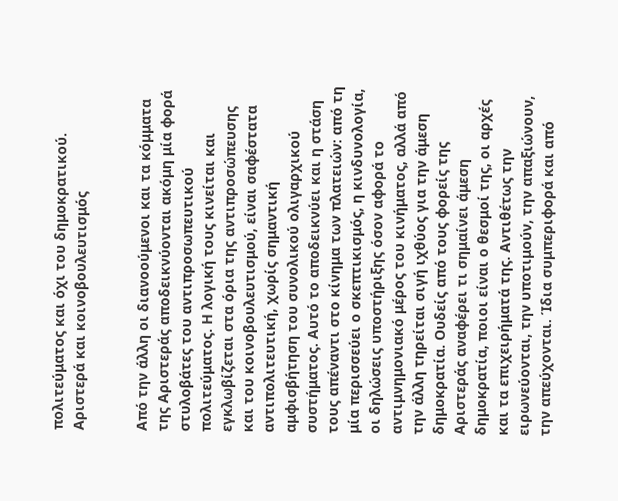πολιτεύματος και όχι του δημοκρατικού.
Αριστερά και κοινοβουλευτισμός


Από την άλλη οι διανοούμενοι και τα κόμματα της Αριστεράς αποδεικνύονται ακόμη μία φορά στυλοβάτες του αντιπροσωπευτικού πολιτεύματος. Η λογική τους κινείται και εγκλωβίζεται στα όρια της αντιπροσώπευσης και του κοινοβουλευτισμού, είναι σαφέστατα αντιπολιτευτική, χωρίς σημαντική αμφισβήτηση του συνολικού ολιγαρχικού συστήματος. Αυτό το αποδεικνύει και η στάση τους απέναντι στο κίνημα των πλατειών: από τη μία περισσεύει ο σκεπτικισμός, η κινδυνολογία, οι δηλώσεις υποστήριξης όσον αφορά το αντιμνημονιακό μέρος του κινήματος, αλλά από την άλλη τηρείται σιγή ιχθύος για την άμεση δημοκρατία. Ουδείς από τους φορείς της Αριστεράς αναφέρει τι σημαίνει άμεση δημοκρατία, ποιοι είναι ο θεσμοί της, οι αρχές και τα επιχειρήματά της. Αντιθέτως την ειρωνεύονται, την υποτιμούν, την απαξιώνουν, την απεύχονται. Ίδια συμπεριφορά και από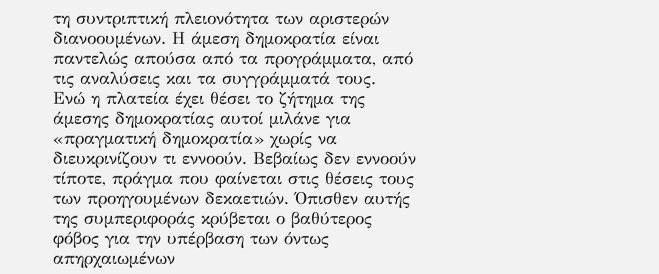τη συντριπτική πλειονότητα των αριστερών διανοουμένων. Η άμεση δημοκρατία είναι παντελώς απούσα από τα προγράμματα, από τις αναλύσεις και τα συγγράμματά τους.
Ενώ η πλατεία έχει θέσει το ζήτημα της άμεσης δημοκρατίας αυτοί μιλάνε για «πραγματική δημοκρατία» χωρίς να διευκρινίζουν τι εννοούν. Βεβαίως δεν εννοούν τίποτε, πράγμα που φαίνεται στις θέσεις τους των προηγουμένων δεκαετιών. Όπισθεν αυτής της συμπεριφοράς κρύβεται ο βαθύτερος φόβος για την υπέρβαση των όντως απηρχαιωμένων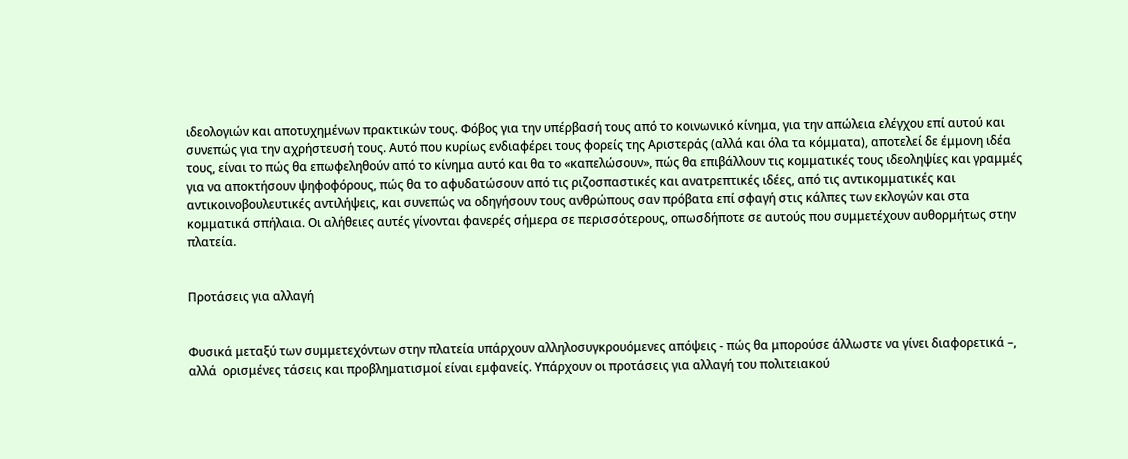ιδεολογιών και αποτυχημένων πρακτικών τους. Φόβος για την υπέρβασή τους από το κοινωνικό κίνημα, για την απώλεια ελέγχου επί αυτού και συνεπώς για την αχρήστευσή τους. Αυτό που κυρίως ενδιαφέρει τους φορείς της Αριστεράς (αλλά και όλα τα κόμματα), αποτελεί δε έμμονη ιδέα τους, είναι το πώς θα επωφεληθούν από το κίνημα αυτό και θα το «καπελώσουν», πώς θα επιβάλλουν τις κομματικές τους ιδεοληψίες και γραμμές για να αποκτήσουν ψηφοφόρους, πώς θα το αφυδατώσουν από τις ριζοσπαστικές και ανατρεπτικές ιδέες, από τις αντικομματικές και αντικοινοβουλευτικές αντιλήψεις, και συνεπώς να οδηγήσουν τους ανθρώπους σαν πρόβατα επί σφαγή στις κάλπες των εκλογών και στα κομματικά σπήλαια. Οι αλήθειες αυτές γίνονται φανερές σήμερα σε περισσότερους, οπωσδήποτε σε αυτούς που συμμετέχουν αυθορμήτως στην πλατεία.


Προτάσεις για αλλαγή


Φυσικά μεταξύ των συμμετεχόντων στην πλατεία υπάρχουν αλληλοσυγκρουόμενες απόψεις - πώς θα μπορούσε άλλωστε να γίνει διαφορετικά –, αλλά  ορισμένες τάσεις και προβληματισμοί είναι εμφανείς. Υπάρχουν οι προτάσεις για αλλαγή του πολιτειακού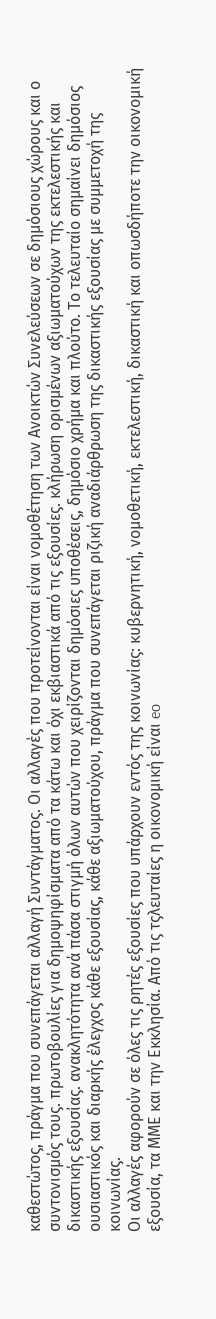καθεστώτος, πράγμα που συνεπάγεται αλλαγή Συντάγματος. Οι αλλαγές που προτείνονται είναι νομοθέτηση των Ανοικτών Συνελεύσεων σε δημόσιους χώρους και ο συντονισμός τους. πρωτοβουλίες για δημοψηφίσματα από τα κάτω και όχι εκβιαστικά από τις εξουσίες. κλήρωση ορισμένων αξιωματούχων της εκτελεστικής και δικαστικής εξουσίας. ανακλητότητα ανά πάσα στιγμή όλων αυτών που χειρίζονται δημόσιες υποθέσεις, δημόσιο χρήμα και πλούτο. Το τελευταίο σημαίνει δημόσιος ουσιαστικός και διαρκής έλεγχος κάθε εξουσίας, κάθε αξιωματούχου, πράγμα που συνεπάγεται ριζική αναδιάρθρωση της δικαστικής εξουσίας με συμμετοχή της κοινωνίας.
Οι αλλαγές αφορούν σε όλες τις ρητές εξουσίες που υπάρχουν εντός της κοινωνίας: κυβερνητική, νομοθετική, εκτελεστική, δικαστική και οπωσδήποτε την οικονομική εξουσία, τα ΜΜΕ και την Εκκλησία. Από τις τςλευταίες η οικονομική είναι eo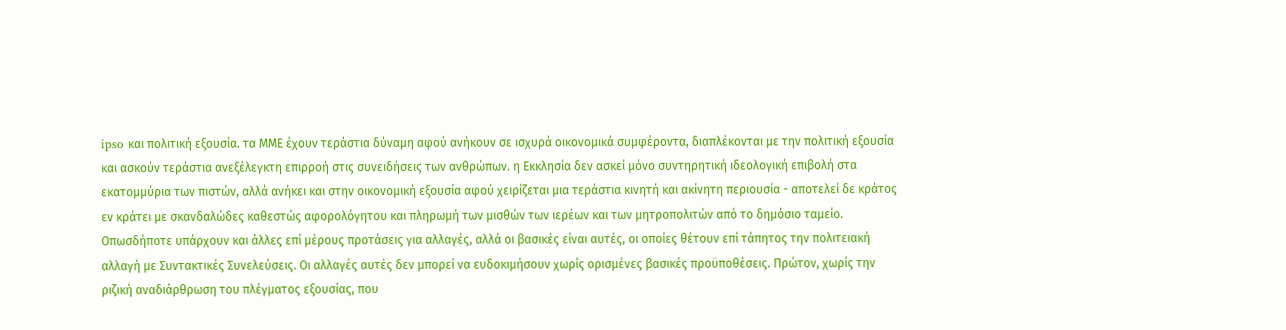ipso και πολιτική εξουσία. τα ΜΜΕ έχουν τεράστια δύναμη αφού ανήκουν σε ισχυρά οικονομικά συμφέροντα, διαπλέκονται με την πολιτική εξουσία  και ασκούν τεράστια ανεξέλεγκτη επιρροή στις συνειδήσεις των ανθρώπων. η Εκκλησία δεν ασκεί μόνο συντηρητική ιδεολογική επιβολή στα εκατομμύρια των πιστών, αλλά ανήκει και στην οικονομική εξουσία αφού χειρίζεται μια τεράστια κινητή και ακίνητη περιουσία - αποτελεί δε κράτος εν κράτει με σκανδαλώδες καθεστώς αφορολόγητου και πληρωμή των μισθών των ιερέων και των μητροπολιτών από το δημόσιο ταμείο.
Οπωσδήποτε υπάρχουν και άλλες επί μέρους προτάσεις για αλλαγές, αλλά οι βασικές είναι αυτές, οι οποίες θέτουν επί τάπητος την πολιτειακή αλλαγή με Συντακτικές Συνελεύσεις. Οι αλλαγές αυτές δεν μπορεί να ευδοκιμήσουν χωρίς ορισμένες βασικές προϋποθέσεις. Πρώτον, χωρίς την ριζική αναδιάρθρωση του πλέγματος εξουσίας, που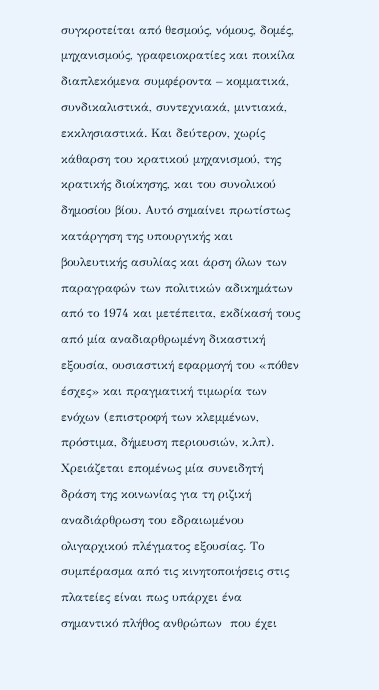συγκροτείται από θεσμούς, νόμους, δομές, μηχανισμούς, γραφειοκρατίες και ποικίλα διαπλεκόμενα συμφέροντα – κομματικά, συνδικαλιστικά, συντεχνιακά, μιντιακά, εκκλησιαστικά. Και δεύτερον, χωρίς κάθαρση του κρατικού μηχανισμού, της κρατικής διοίκησης, και του συνολικού δημοσίου βίου. Αυτό σημαίνει πρωτίστως κατάργηση της υπουργικής και βουλευτικής ασυλίας και άρση όλων των παραγραφών των πολιτικών αδικημάτων από το 1974 και μετέπειτα, εκδίκασή τους από μία αναδιαρθρωμένη δικαστική εξουσία, ουσιαστική εφαρμογή του «πόθεν έσχες» και πραγματική τιμωρία των ενόχων (επιστροφή των κλεμμένων, πρόστιμα, δήμευση περιουσιών, κ.λπ).
Χρειάζεται επομένως μία συνειδητή δράση της κοινωνίας για τη ριζική αναδιάρθρωση του εδραιωμένου ολιγαρχικού πλέγματος εξουσίας. Το συμπέρασμα από τις κινητοποιήσεις στις πλατείες είναι πως υπάρχει ένα σημαντικό πλήθος ανθρώπων  που έχει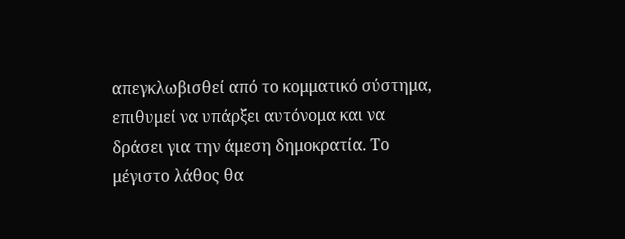απεγκλωβισθεί από το κομματικό σύστημα, επιθυμεί να υπάρξει αυτόνομα και να δράσει για την άμεση δημοκρατία. Το μέγιστο λάθος θα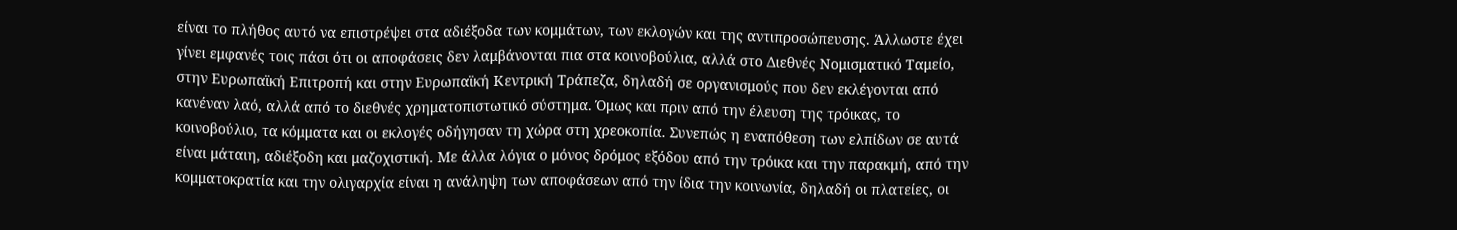είναι το πλήθος αυτό να επιστρέψει στα αδιέξοδα των κομμάτων, των εκλογών και της αντιπροσώπευσης. Άλλωστε έχει γίνει εμφανές τοις πάσι ότι οι αποφάσεις δεν λαμβάνονται πια στα κοινοβούλια, αλλά στο Διεθνές Νομισματικό Ταμείο, στην Ευρωπαϊκή Επιτροπή και στην Ευρωπαϊκή Κεντρική Τράπεζα, δηλαδή σε οργανισμούς που δεν εκλέγονται από κανέναν λαό, αλλά από το διεθνές χρηματοπιστωτικό σύστημα. Όμως και πριν από την έλευση της τρόικας, το κοινοβούλιο, τα κόμματα και οι εκλογές οδήγησαν τη χώρα στη χρεοκοπία. Συνεπώς η εναπόθεση των ελπίδων σε αυτά είναι μάταιη, αδιέξοδη και μαζοχιστική. Με άλλα λόγια ο μόνος δρόμος εξόδου από την τρόικα και την παρακμή, από την κομματοκρατία και την ολιγαρχία είναι η ανάληψη των αποφάσεων από την ίδια την κοινωνία, δηλαδή οι πλατείες, οι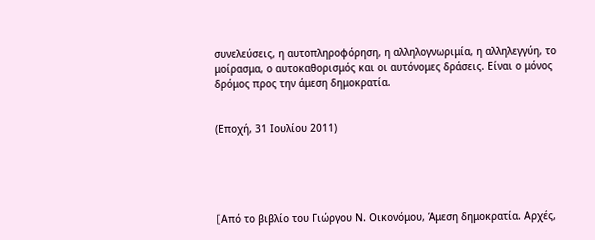συνελεύσεις, η αυτοπληροφόρηση, η αλληλογνωριμία, η αλληλεγγύη, το μοίρασμα, ο αυτοκαθορισμός και οι αυτόνομες δράσεις. Είναι ο μόνος δρόμος προς την άμεση δημοκρατία.


(Εποχή, 31 Ιουλίου 2011)





[Aπό το βιβλίο του Γιώργου Ν. Οικονόμου, Άμεση δημοκρατία. Αρχές,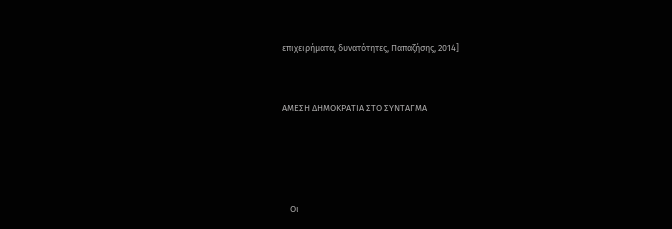επιχειρήματα, δυνατότητες, Παπαζήσης, 2014]


ΑΜΕΣΗ ΔΗΜΟΚΡΑΤΙΑ ΣΤΟ ΣΥΝΤΑΓΜΑ




    Οι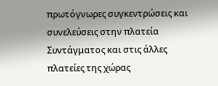πρωτόγνωρες συγκεντρώσεις και συνελεύσεις στην πλατεία Συντάγματος και στις άλλες πλατείες της χώρας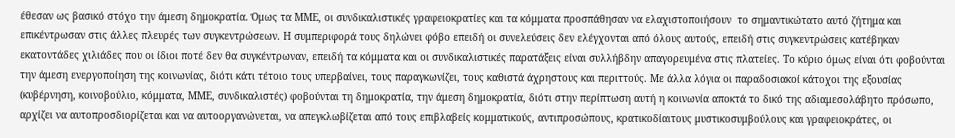έθεσαν ως βασικό στόχο την άμεση δημοκρατία. Όμως τα ΜΜΕ, οι συνδικαλιστικές γραφειοκρατίες και τα κόμματα προσπάθησαν να ελαχιστοποιήσουν  το σημαντικώτατο αυτό ζήτημα και επικέντρωσαν στις άλλες πλευρές των συγκεντρώσεων. Η συμπεριφορά τους δηλώνει φόβο επειδή οι συνελεύσεις δεν ελέγχονται από όλους αυτούς, επειδή στις συγκεντρώσεις κατέβηκαν εκατοντάδες χιλιάδες που οι ίδιοι ποτέ δεν θα συγκέντρωναν, επειδή τα κόμματα και οι συνδικαλιστικές παρατάξεις είναι συλλήβδην απαγορευμένα στις πλατείες. Το κύριο όμως είναι ότι φοβούνται την άμεση ενεργοποίηση της κοινωνίας, διότι κάτι τέτοιο τους υπερβαίνει, τους παραγκωνίζει, τους καθιστά άχρηστους και περιττούς. Με άλλα λόγια οι παραδοσιακοί κάτοχοι της εξουσίας (κυβέρνηση, κοινοβούλιο, κόμματα, ΜΜΕ, συνδικαλιστές) φοβούνται τη δημοκρατία, την άμεση δημοκρατία, διότι στην περίπτωση αυτή η κοινωνία αποκτά το δικό της αδιαμεσολάβητο πρόσωπο, αρχίζει να αυτοπροσδιορίζεται και να αυτοοργανώνεται, να απεγκλωβίζεται από τους επιβλαβείς κομματικούς, αντιπροσώπους, κρατικοδίαιτους μυστικοσυμβούλους και γραφειοκράτες, οι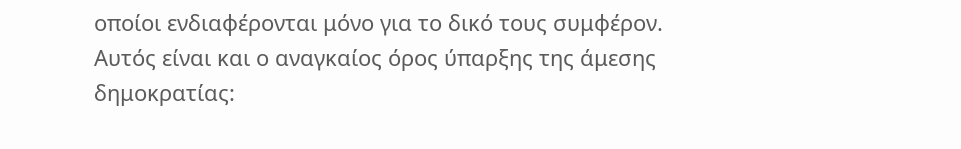οποίοι ενδιαφέρονται μόνο για το δικό τους συμφέρον.
Αυτός είναι και ο αναγκαίος όρος ύπαρξης της άμεσης δημοκρατίας: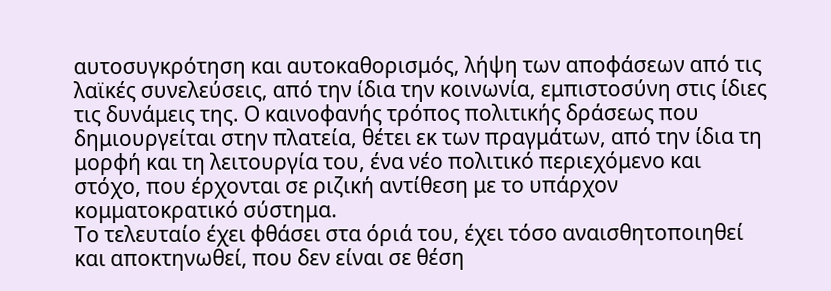αυτοσυγκρότηση και αυτοκαθορισμός, λήψη των αποφάσεων από τις λαϊκές συνελεύσεις, από την ίδια την κοινωνία, εμπιστοσύνη στις ίδιες τις δυνάμεις της. Ο καινοφανής τρόπος πολιτικής δράσεως που δημιουργείται στην πλατεία, θέτει εκ των πραγμάτων, από την ίδια τη μορφή και τη λειτουργία του, ένα νέο πολιτικό περιεχόμενο και στόχο, που έρχονται σε ριζική αντίθεση με το υπάρχον κομματοκρατικό σύστημα.
Το τελευταίο έχει φθάσει στα όριά του, έχει τόσο αναισθητοποιηθεί και αποκτηνωθεί, που δεν είναι σε θέση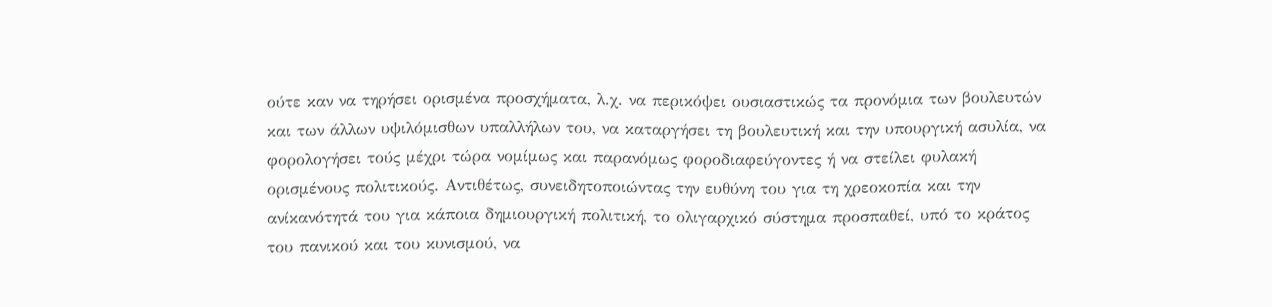ούτε καν να τηρήσει ορισμένα προσχήματα, λ.χ. να περικόψει ουσιαστικώς τα προνόμια των βουλευτών και των άλλων υψιλόμισθων υπαλλήλων του, να καταργήσει τη βουλευτική και την υπουργική ασυλία, να φορολογήσει τούς μέχρι τώρα νομίμως και παρανόμως φοροδιαφεύγοντες ή να στείλει φυλακή ορισμένους πολιτικούς. Αντιθέτως, συνειδητοποιώντας την ευθύνη του για τη χρεοκοπία και την ανίκανότητά του για κάποια δημιουργική πολιτική, το ολιγαρχικό σύστημα προσπαθεί, υπό το κράτος του πανικού και του κυνισμού, να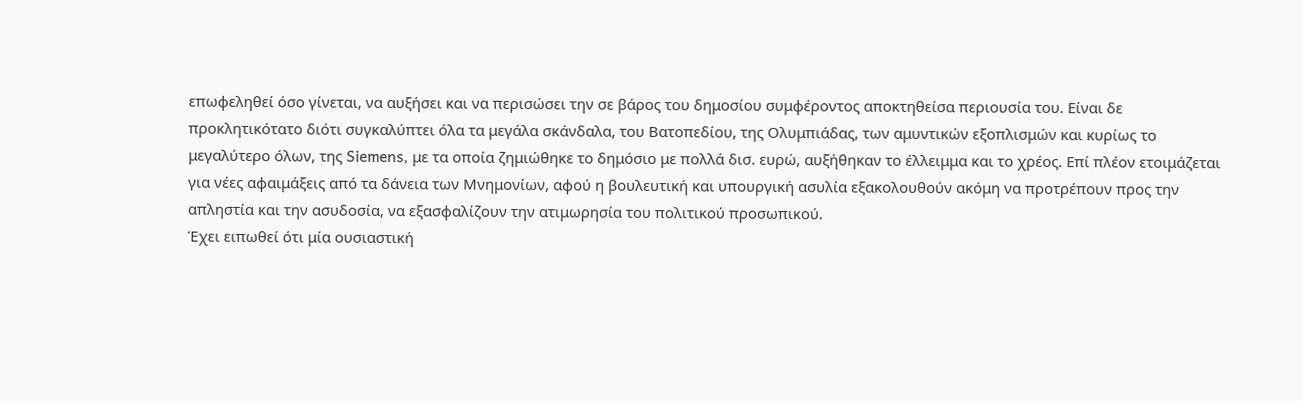επωφεληθεί όσο γίνεται, να αυξήσει και να περισώσει την σε βάρος του δημοσίου συμφέροντος αποκτηθείσα περιουσία του. Είναι δε προκλητικότατο διότι συγκαλύπτει όλα τα μεγάλα σκάνδαλα, του Βατοπεδίου, της Ολυμπιάδας, των αμυντικών εξοπλισμών και κυρίως το μεγαλύτερο όλων, της Siemens, με τα οποία ζημιώθηκε το δημόσιο με πολλά δισ. ευρώ, αυξήθηκαν το έλλειμμα και το χρέος. Επί πλέον ετοιμάζεται για νέες αφαιμάξεις από τα δάνεια των Μνημονίων, αφού η βουλευτική και υπουργική ασυλία εξακολουθούν ακόμη να προτρέπουν προς την απληστία και την ασυδοσία, να εξασφαλίζουν την ατιμωρησία του πολιτικού προσωπικού.
Έχει ειπωθεί ότι μία ουσιαστική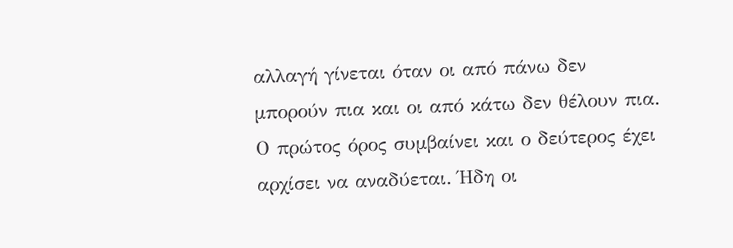αλλαγή γίνεται όταν οι από πάνω δεν μπορούν πια και οι από κάτω δεν θέλουν πια. Ο πρώτος όρος συμβαίνει και ο δεύτερος έχει αρχίσει να αναδύεται. Ήδη οι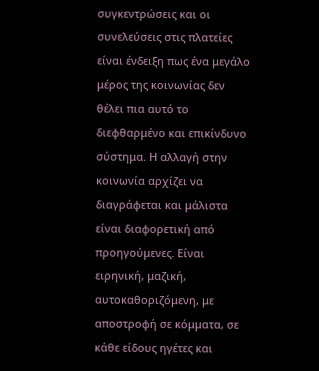συγκεντρώσεις και οι συνελεύσεις στις πλατείες είναι ένδειξη πως ένα μεγάλο μέρος της κοινωνίας δεν θέλει πια αυτό το διεφθαρμένο και επικίνδυνο σύστημα. Η αλλαγή στην κοινωνία αρχίζει να διαγράφεται και μάλιστα είναι διαφορετική από προηγούμενες. Είναι ειρηνική, μαζική, αυτοκαθοριζόμενη, με αποστροφή σε κόμματα, σε κάθε είδους ηγέτες και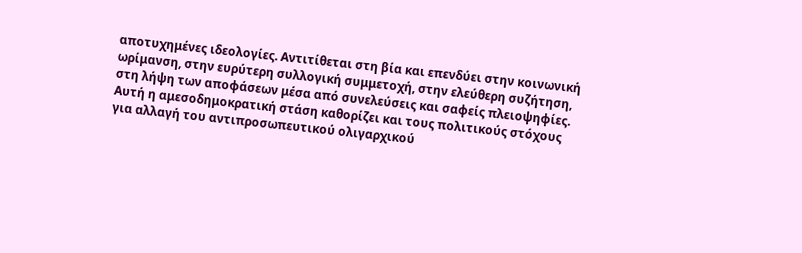αποτυχημένες ιδεολογίες. Αντιτίθεται στη βία και επενδύει στην κοινωνική ωρίμανση, στην ευρύτερη συλλογική συμμετοχή, στην ελεύθερη συζήτηση, στη λήψη των αποφάσεων μέσα από συνελεύσεις και σαφείς πλειοψηφίες. Αυτή η αμεσοδημοκρατική στάση καθορίζει και τους πολιτικούς στόχους για αλλαγή του αντιπροσωπευτικού ολιγαρχικού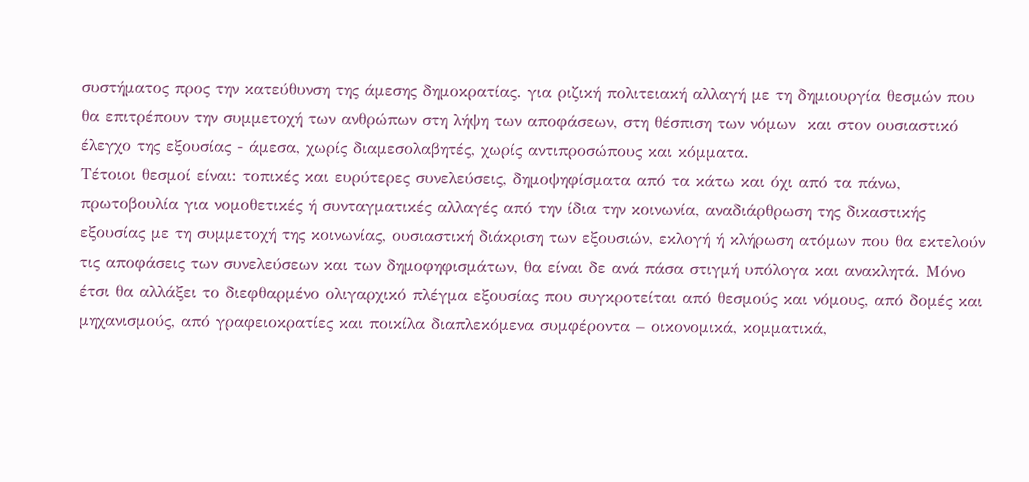συστήματος προς την κατεύθυνση της άμεσης δημοκρατίας. για ριζική πολιτειακή αλλαγή με τη δημιουργία θεσμών που θα επιτρέπουν την συμμετοχή των ανθρώπων στη λήψη των αποφάσεων, στη θέσπιση των νόμων  και στον ουσιαστικό έλεγχο της εξουσίας - άμεσα, χωρίς διαμεσολαβητές, χωρίς αντιπροσώπους και κόμματα.
Τέτοιοι θεσμοί είναι: τοπικές και ευρύτερες συνελεύσεις, δημοψηφίσματα από τα κάτω και όχι από τα πάνω, πρωτοβουλία για νομοθετικές ή συνταγματικές αλλαγές από την ίδια την κοινωνία, αναδιάρθρωση της δικαστικής εξουσίας με τη συμμετοχή της κοινωνίας, ουσιαστική διάκριση των εξουσιών, εκλογή ή κλήρωση ατόμων που θα εκτελούν τις αποφάσεις των συνελεύσεων και των δημοφηφισμάτων, θα είναι δε ανά πάσα στιγμή υπόλογα και ανακλητά. Μόνο έτσι θα αλλάξει το διεφθαρμένο ολιγαρχικό πλέγμα εξουσίας που συγκροτείται από θεσμούς και νόμους, από δομές και μηχανισμούς, από γραφειοκρατίες και ποικίλα διαπλεκόμενα συμφέροντα – οικονομικά, κομματικά,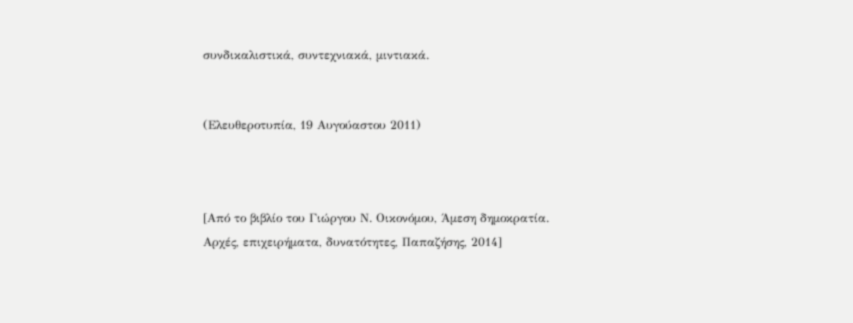συνδικαλιστικά, συντεχνιακά, μιντιακά.


(Ελευθεροτυπία, 19 Αυγούαστου 2011)



[Από το βιβλίο του Γιώργου Ν. Οικονόμου, Άμεση δημοκρατία. Αρχές, επιχειρήματα, δυνατότητες, Παπαζήσης, 2014]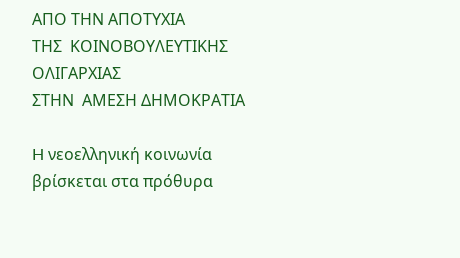ΑΠΟ ΤΗΝ ΑΠΟΤΥΧΙΑ
ΤΗΣ  ΚΟΙΝΟΒΟΥΛΕΥΤΙΚΗΣ ΟΛΙΓΑΡΧΙΑΣ
ΣΤΗΝ  ΑΜΕΣΗ ΔΗΜΟΚΡΑΤΙΑ

H νεοελληνική κοινωνία βρίσκεται στα πρόθυρα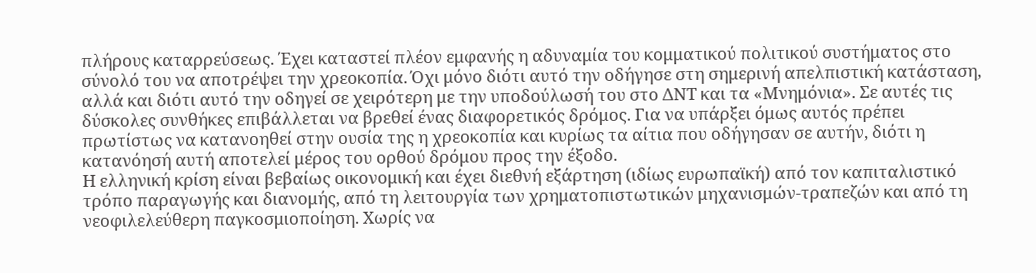πλήρους καταρρεύσεως. Έχει καταστεί πλέον εμφανής η αδυναμία του κομματικού πολιτικού συστήματος στο σύνολό του να αποτρέψει την χρεοκοπία. Όχι μόνο διότι αυτό την οδήγησε στη σημερινή απελπιστική κατάσταση, αλλά και διότι αυτό την οδηγεί σε χειρότερη με την υποδούλωσή του στο ΔΝΤ και τα «Μνημόνια». Σε αυτές τις δύσκολες συνθήκες επιβάλλεται να βρεθεί ένας διαφορετικός δρόμος. Για να υπάρξει όμως αυτός πρέπει πρωτίστως να κατανοηθεί στην ουσία της η χρεοκοπία και κυρίως τα αίτια που οδήγησαν σε αυτήν, διότι η κατανόησή αυτή αποτελεί μέρος του ορθού δρόμου προς την έξοδο.
Η ελληνική κρίση είναι βεβαίως οικονομική και έχει διεθνή εξάρτηση (ιδίως ευρωπαϊκή) από τον καπιταλιστικό τρόπο παραγωγής και διανομής, από τη λειτουργία των χρηματοπιστωτικών μηχανισμών-τραπεζών και από τη νεοφιλελεύθερη παγκοσμιοποίηση. Χωρίς να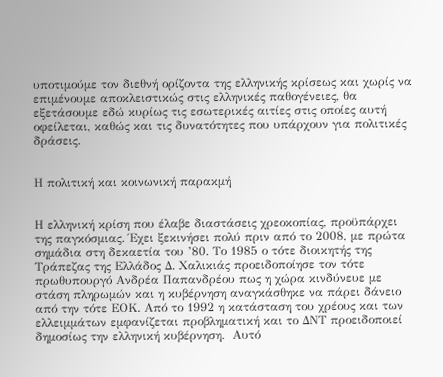υποτιμούμε τον διεθνή ορίζοντα της ελληνικής κρίσεως και χωρίς να επιμένουμε αποκλειστικώς στις ελληνικές παθογένειες, θα εξετάσουμε εδώ κυρίως τις εσωτερικές αιτίες στις οποίες αυτή οφείλεται, καθώς και τις δυνατότητες που υπάρχουν για πολιτικές δράσεις.


Η πολιτική και κοινωνική παρακμή


Η ελληνική κρίση που έλαβε διαστάσεις χρεοκοπίας, προϋπάρχει της παγκόσμιας. Έχει ξεκινήσει πολύ πριν από το 2008, με πρώτα σημάδια στη δεκαετία του ’80. Το 1985 ο τότε διοικητής της Τράπεζας της Ελλάδος Δ. Χαλικιάς προειδοποίησε τον τότε πρωθυπουργό Ανδρέα Παπανδρέου πως η χώρα κινδύνευε με στάση πληρωμών και η κυβέρνηση αναγκάσθηκε να πάρει δάνειο από την τότε ΕΟΚ. Από το 1992 η κατάσταση του χρέους και των ελλειμμάτων εμφανίζεται προβληματική και το ΔΝΤ προειδοποιεί δημοσίως την ελληνική κυβέρνηση.  Αυτό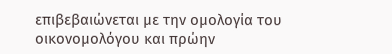επιβεβαιώνεται με την ομολογία του οικονομολόγου και πρώην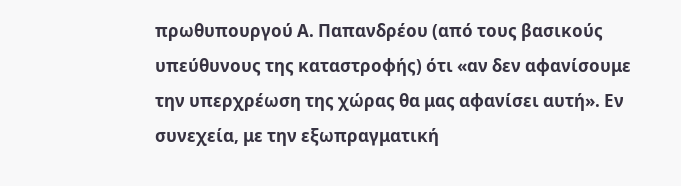πρωθυπουργού Α. Παπανδρέου (από τους βασικούς υπεύθυνους της καταστροφής) ότι «αν δεν αφανίσουμε την υπερχρέωση της χώρας θα μας αφανίσει αυτή». Εν συνεχεία, με την εξωπραγματική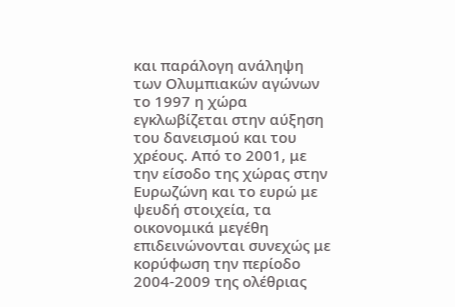και παράλογη ανάληψη των Ολυμπιακών αγώνων το 1997 η χώρα εγκλωβίζεται στην αύξηση του δανεισμού και του χρέους. Από το 2001, με την είσοδο της χώρας στην Ευρωζώνη και το ευρώ με ψευδή στοιχεία, τα οικονομικά μεγέθη επιδεινώνονται συνεχώς με κορύφωση την περίοδο 2004-2009 της ολέθριας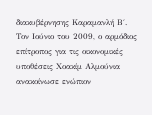διακυβέρνησης Καραμανλή Β΄.  Τον Ιούνιο του 2009, ο αρμόδιος επίτροπος για τις οικονομικές υποθέσεις Χοακίμ Αλμούνια ανακοίνωσε ενώπιον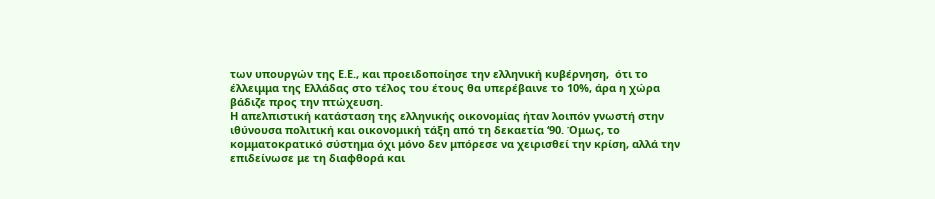των υπουργών της Ε.Ε., και προειδοποίησε την ελληνική κυβέρνηση,  ότι το έλλειμμα της Ελλάδας στο τέλος του έτους θα υπερέβαινε το 10%, άρα η χώρα βάδιζε προς την πτώχευση.
Η απελπιστική κατάσταση της ελληνικής οικονομίας ήταν λοιπόν γνωστή στην ιθύνουσα πολιτική και οικονομική τάξη από τη δεκαετία ‘90. Όμως, το κομματοκρατικό σύστημα όχι μόνο δεν μπόρεσε να χειρισθεί την κρίση, αλλά την επιδείνωσε με τη διαφθορά και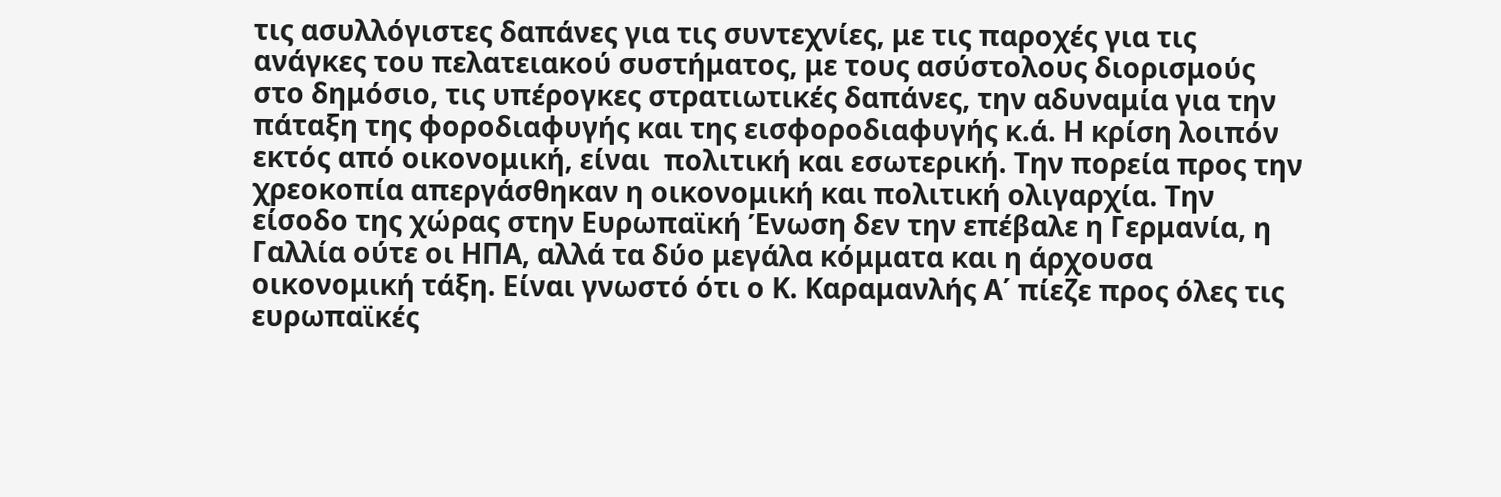τις ασυλλόγιστες δαπάνες για τις συντεχνίες, με τις παροχές για τις ανάγκες του πελατειακού συστήματος, με τους ασύστολους διορισμούς στο δημόσιο, τις υπέρογκες στρατιωτικές δαπάνες, την αδυναμία για την πάταξη της φοροδιαφυγής και της εισφοροδιαφυγής κ.ά. Η κρίση λοιπόν εκτός από οικονομική, είναι  πολιτική και εσωτερική. Την πορεία προς την χρεοκοπία απεργάσθηκαν η οικονομική και πολιτική ολιγαρχία. Την είσοδο της χώρας στην Ευρωπαϊκή Ένωση δεν την επέβαλε η Γερμανία, η Γαλλία ούτε οι ΗΠΑ, αλλά τα δύο μεγάλα κόμματα και η άρχουσα οικονομική τάξη. Είναι γνωστό ότι ο Κ. Καραμανλής Α΄ πίεζε προς όλες τις ευρωπαϊκές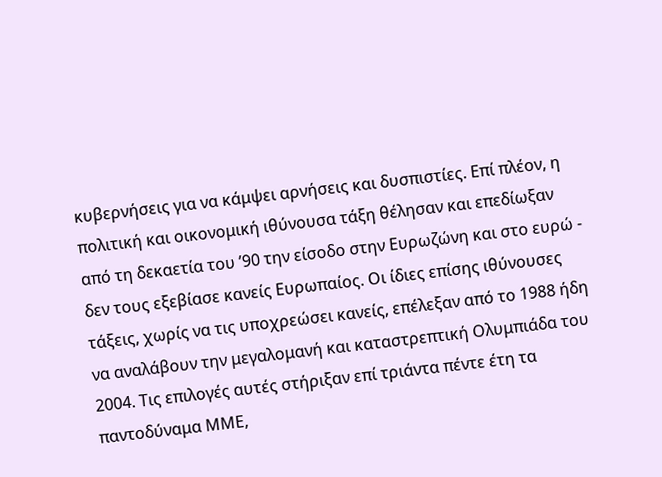κυβερνήσεις για να κάμψει αρνήσεις και δυσπιστίες. Επί πλέον, η πολιτική και οικονομική ιθύνουσα τάξη θέλησαν και επεδίωξαν από τη δεκαετία του ’90 την είσοδο στην Ευρωζώνη και στο ευρώ - δεν τους εξεβίασε κανείς Ευρωπαίος. Οι ίδιες επίσης ιθύνουσες τάξεις, χωρίς να τις υποχρεώσει κανείς, επέλεξαν από το 1988 ήδη να αναλάβουν την μεγαλομανή και καταστρεπτική Ολυμπιάδα του 2004. Τις επιλογές αυτές στήριξαν επί τριάντα πέντε έτη τα παντοδύναμα ΜΜΕ,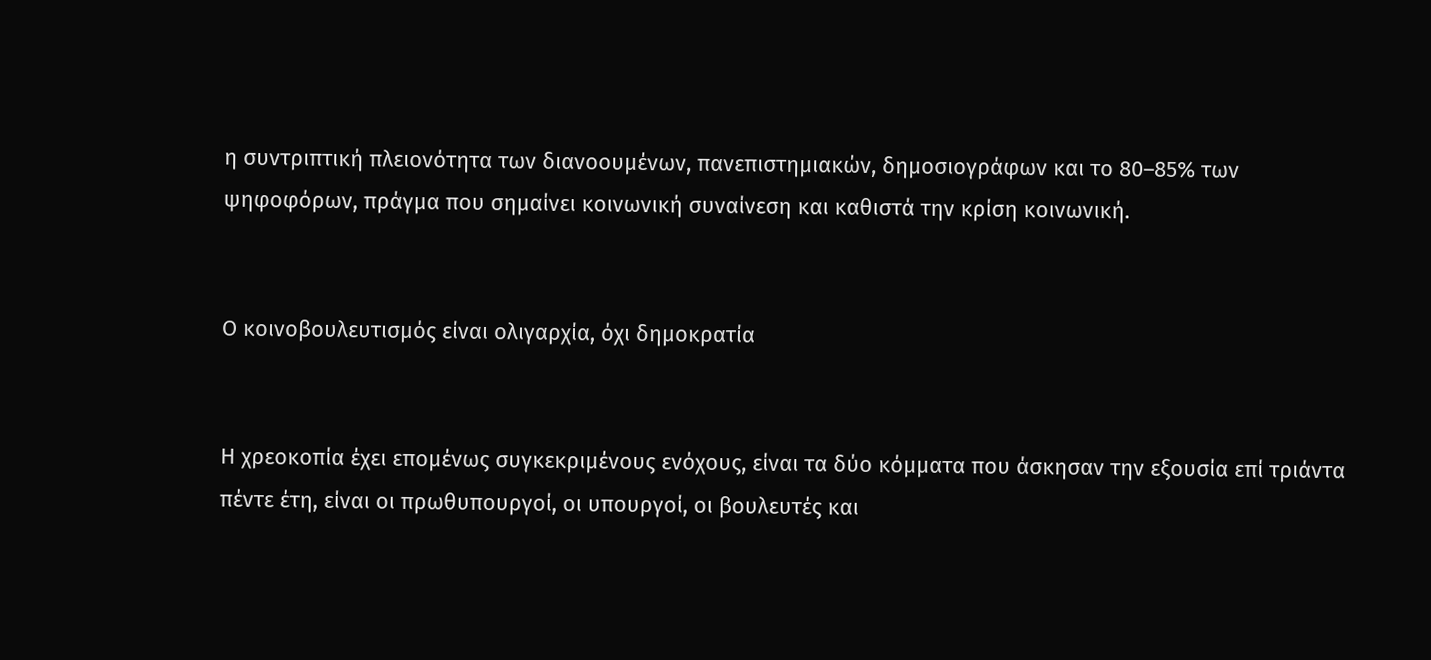η συντριπτική πλειονότητα των διανοουμένων, πανεπιστημιακών, δημοσιογράφων και το 80–85% των ψηφοφόρων, πράγμα που σημαίνει κοινωνική συναίνεση και καθιστά την κρίση κοινωνική.


Ο κοινοβουλευτισμός είναι ολιγαρχία, όχι δημοκρατία


Η χρεοκοπία έχει επομένως συγκεκριμένους ενόχους, είναι τα δύο κόμματα που άσκησαν την εξουσία επί τριάντα πέντε έτη, είναι οι πρωθυπουργοί, οι υπουργοί, oι βουλευτές και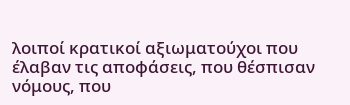λοιποί κρατικοί αξιωματούχοι που έλαβαν τις αποφάσεις, που θέσπισαν νόμους, που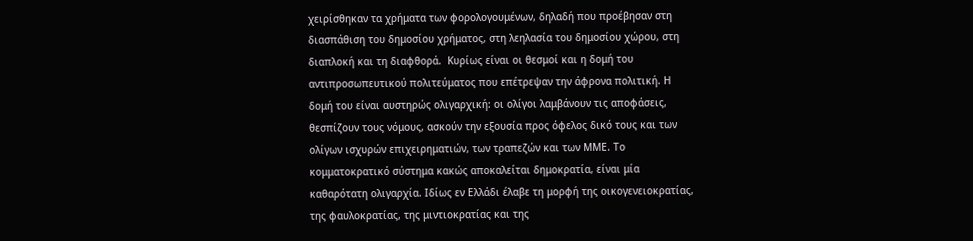χειρίσθηκαν τα χρήματα των φορολογουμένων, δηλαδή που προέβησαν στη διασπάθιση του δημοσίου χρήματος, στη λεηλασία του δημοσίου χώρου, στη διαπλοκή και τη διαφθορά.  Κυρίως είναι οι θεσμοί και η δομή του αντιπροσωπευτικού πολιτεύματος που επέτρεψαν την άφρονα πολιτική. Η δομή του είναι αυστηρώς ολιγαρχική: οι ολίγοι λαμβάνουν τις αποφάσεις, θεσπίζουν τους νόμους, ασκούν την εξουσία προς όφελος δικό τους και των ολίγων ισχυρών επιχειρηματιών, των τραπεζών και των ΜΜΕ. Το κομματοκρατικό σύστημα κακώς αποκαλείται δημοκρατία, είναι μία καθαρότατη ολιγαρχία. Ιδίως εν Ελλάδι έλαβε τη μορφή της οικογενειοκρατίας, της φαυλοκρατίας, της μιντιοκρατίας και της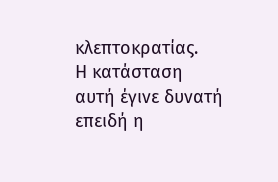κλεπτοκρατίας.
Η κατάσταση αυτή έγινε δυνατή επειδή η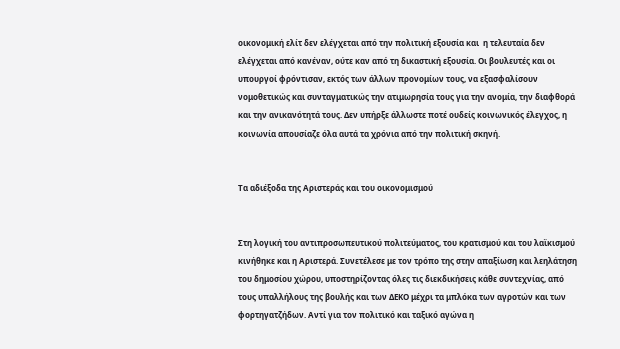οικονομική ελίτ δεν ελέγχεται από την πολιτική εξουσία και  η τελευταία δεν ελέγχεται από κανέναν, ούτε καν από τη δικαστική εξουσία. Οι βουλευτές και οι υπουργοί φρόντισαν, εκτός των άλλων προνομίων τους, να εξασφαλίσουν νομοθετικώς και συνταγματικώς την ατιμωρησία τους για την ανομία, την διαφθορά και την ανικανότητά τους. Δεν υπήρξε άλλωστε ποτέ ουδείς κοινωνικός έλεγχος, η κοινωνία απουσίαζε όλα αυτά τα χρόνια από την πολιτική σκηνή.


Τα αδιέξοδα της Αριστεράς και του οικονομισμού


Στη λογική του αντιπροσωπευτικού πολιτεύματος, του κρατισμού και του λαϊκισμού κινήθηκε και η Αριστερά. Συνετέλεσε με τον τρόπο της στην απαξίωση και λεηλάτηση του δημοσίου χώρου, υποστηρίζοντας όλες τις διεκδικήσεις κάθε συντεχνίας, από τους υπαλλήλους της βουλής και των ΔΕΚΟ μέχρι τα μπλόκα των αγροτών και των φορτηγατζήδων. Αντί για τον πολιτικό και ταξικό αγώνα η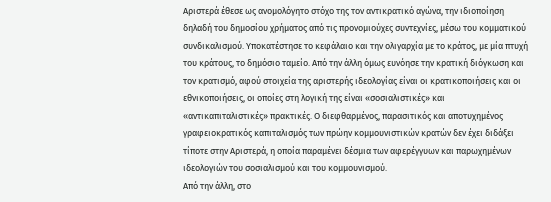Αριστερά έθεσε ως ανομολόγητο στόχο της τον αντικρατικό αγώνα, την ιδιοποίηση δηλαδή του δημοσίου χρήματος από τις προνομιούχες συντεχνίες, μέσω του κομματικού συνδικαλισμού. Υποκατέστησε το κεφάλαιο και την ολιγαρχία με το κράτος, με μία πτυχή του κράτους, το δημόσιο ταμείο. Από την άλλη όμως ευνόησε την κρατική διόγκωση και τον κρατισμό, αφού στοιχεία της αριστερής ιδεολογίας είναι οι κρατικοποιήσεις και οι εθνικοποιήσεις, οι οποίες στη λογική της είναι «σοσιαλιστικές» και «αντικαπιταλιστικές» πρακτικές. Ο διεφθαρμένος, παρασιτικός και αποτυχημένος γραφειοκρατικός καπιταλισμός των πρώην κομμουνιστικών κρατών δεν έχει διδάξει τίποτε στην Αριστερά, η οποία παραμένει δέσμια των αφερέγγυων και παρωχημένων ιδεολογιών του σοσιαλισμού και του κομμουνισμού.
Από την άλλη, στο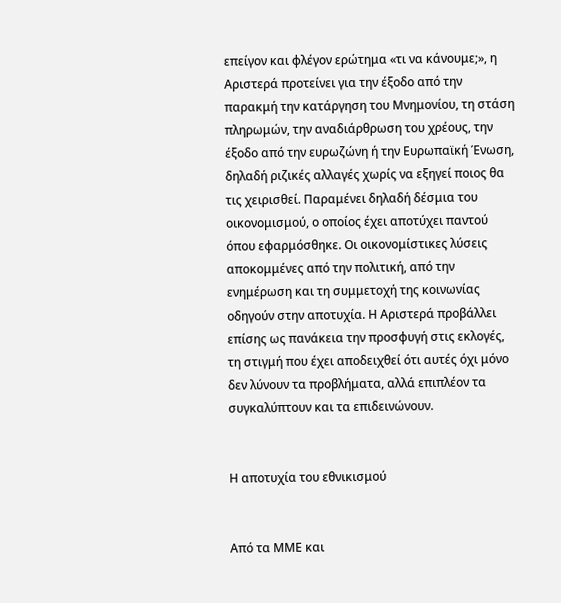επείγον και φλέγον ερώτημα «τι να κάνουμε;», η Αριστερά προτείνει για την έξοδο από την παρακμή την κατάργηση του Μνημονίου, τη στάση πληρωμών, την αναδιάρθρωση του χρέους, την έξοδο από την ευρωζώνη ή την Ευρωπαϊκή Ένωση, δηλαδή ριζικές αλλαγές χωρίς να εξηγεί ποιος θα τις χειρισθεί. Παραμένει δηλαδή δέσμια του οικονομισμού, ο οποίος έχει αποτύχει παντού όπου εφαρμόσθηκε. Οι οικονομίστικες λύσεις αποκομμένες από την πολιτική, από την ενημέρωση και τη συμμετοχή της κοινωνίας οδηγούν στην αποτυχία. Η Αριστερά προβάλλει επίσης ως πανάκεια την προσφυγή στις εκλογές, τη στιγμή που έχει αποδειχθεί ότι αυτές όχι μόνο δεν λύνουν τα προβλήματα, αλλά επιπλέον τα συγκαλύπτουν και τα επιδεινώνουν.


Η αποτυχία του εθνικισμού


Από τα ΜΜΕ και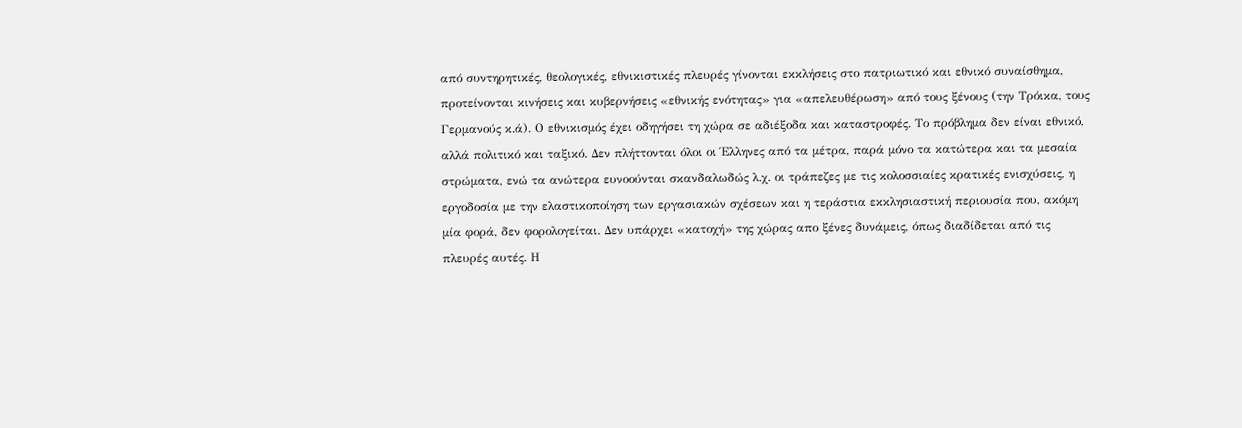από συντηρητικές, θεολογικές, εθνικιστικές πλευρές γίνονται εκκλήσεις στο πατριωτικό και εθνικό συναίσθημα, προτείνονται κινήσεις και κυβερνήσεις «εθνικής ενότητας» για «απελευθέρωση» από τους ξένους (την Τρόικα, τους Γερμανούς κ.ά). Ο εθνικισμός έχει οδηγήσει τη χώρα σε αδιέξοδα και καταστροφές. Το πρόβλημα δεν είναι εθνικό, αλλά πολιτικό και ταξικό. Δεν πλήττονται όλοι οι Έλληνες από τα μέτρα, παρά μόνο τα κατώτερα και τα μεσαία στρώματα, ενώ τα ανώτερα ευνοούνται σκανδαλωδώς λ.χ. οι τράπεζες με τις κολοσσιαίες κρατικές ενισχύσεις, η εργοδοσία με την ελαστικοποίηση των εργασιακών σχέσεων και η τεράστια εκκλησιαστική περιουσία που, ακόμη μία φορά, δεν φορολογείται. Δεν υπάρχει «κατοχή» της χώρας απο ξένες δυνάμεις, όπως διαδίδεται από τις πλευρές αυτές. Η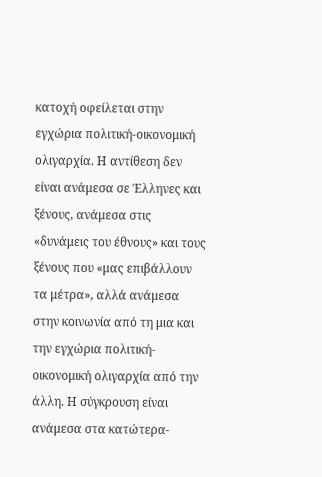κατοχή οφείλεται στην εγχώρια πολιτική-οικονομική ολιγαρχία. Η αντίθεση δεν είναι ανάμεσα σε Έλληνες και ξένους, ανάμεσα στις «δυνάμεις του έθνους» και τους ξένους που «μας επιβάλλουν τα μέτρα», αλλά ανάμεσα στην κοινωνία από τη μια και την εγχώρια πολιτική-οικονομική ολιγαρχία από την άλλη. Η σύγκρουση είναι ανάμεσα στα κατώτερα-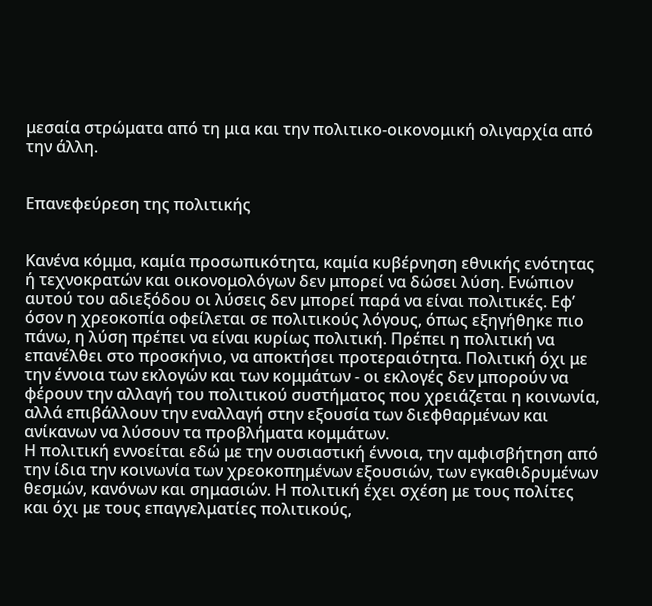μεσαία στρώματα από τη μια και την πολιτικο-οικονομική ολιγαρχία από την άλλη.


Επανεφεύρεση της πολιτικής


Κανένα κόμμα, καμία προσωπικότητα, καμία κυβέρνηση εθνικής ενότητας ή τεχνοκρατών και οικονομολόγων δεν μπορεί να δώσει λύση. Ενώπιον αυτού του αδιεξόδου οι λύσεις δεν μπορεί παρά να είναι πολιτικές. Εφ’ όσον η χρεοκοπία οφείλεται σε πολιτικούς λόγους, όπως εξηγήθηκε πιο πάνω, η λύση πρέπει να είναι κυρίως πολιτική. Πρέπει η πολιτική να επανέλθει στο προσκήνιο, να αποκτήσει προτεραιότητα. Πολιτική όχι με την έννοια των εκλογών και των κομμάτων - οι εκλογές δεν μπορούν να φέρουν την αλλαγή του πολιτικού συστήματος που χρειάζεται η κοινωνία, αλλά επιβάλλουν την εναλλαγή στην εξουσία των διεφθαρμένων και ανίκανων να λύσουν τα προβλήματα κομμάτων.
Η πολιτική εννοείται εδώ με την ουσιαστική έννοια, την αμφισβήτηση από την ίδια την κοινωνία των χρεοκοπημένων εξουσιών, των εγκαθιδρυμένων θεσμών, κανόνων και σημασιών. Η πολιτική έχει σχέση με τους πολίτες και όχι με τους επαγγελματίες πολιτικούς,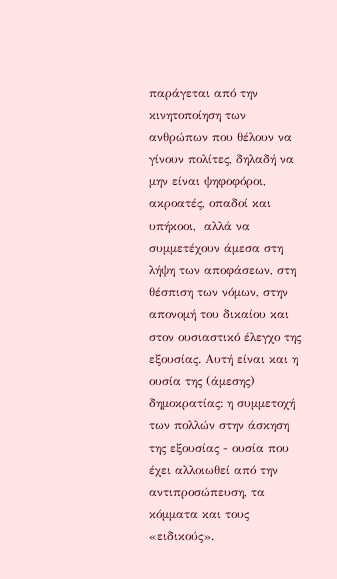παράγεται από την κινητοποίηση των ανθρώπων που θέλουν να γίνουν πολίτες, δηλαδή να μην είναι ψηφοφόροι, ακροατές, οπαδοί και υπήκοοι,  αλλά να συμμετέχουν άμεσα στη λήψη των αποφάσεων, στη θέσπιση των νόμων, στην απονομή του δικαίου και στον ουσιαστικό έλεγχο της εξουσίας. Αυτή είναι και η ουσία της (άμεσης) δημοκρατίας: η συμμετοχή των πολλών στην άσκηση της εξουσίας - ουσία που έχει αλλοιωθεί από την αντιπροσώπευση, τα κόμματα και τους «ειδικούς».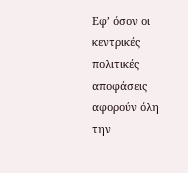Εφ’ όσον οι κεντρικές πολιτικές αποφάσεις αφορούν όλη την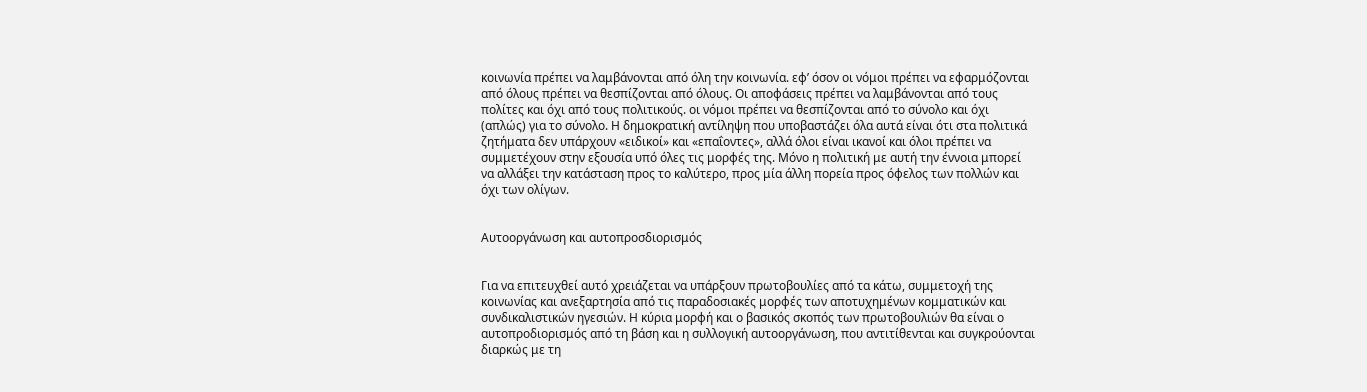κοινωνία πρέπει να λαμβάνονται από όλη την κοινωνία. εφ’ όσον οι νόμοι πρέπει να εφαρμόζονται από όλους πρέπει να θεσπίζονται από όλους. Οι αποφάσεις πρέπει να λαμβάνονται από τους πολίτες και όχι από τους πολιτικούς. οι νόμοι πρέπει να θεσπίζονται από το σύνολο και όχι (απλώς) για το σύνολο. Η δημοκρατική αντίληψη που υποβαστάζει όλα αυτά είναι ότι στα πολιτικά ζητήματα δεν υπάρχουν «ειδικοί» και «επαΐοντες», αλλά όλοι είναι ικανοί και όλοι πρέπει να συμμετέχουν στην εξουσία υπό όλες τις μορφές της. Μόνο η πολιτική με αυτή την έννοια μπορεί να αλλάξει την κατάσταση προς το καλύτερο, προς μία άλλη πορεία προς όφελος των πολλών και όχι των ολίγων.


Αυτοοργάνωση και αυτοπροσδιορισμός


Για να επιτευχθεί αυτό χρειάζεται να υπάρξουν πρωτοβουλίες από τα κάτω, συμμετοχή της κοινωνίας και ανεξαρτησία από τις παραδοσιακές μορφές των αποτυχημένων κομματικών και συνδικαλιστικών ηγεσιών. Η κύρια μορφή και ο βασικός σκοπός των πρωτοβουλιών θα είναι ο αυτοπροδιορισμός από τη βάση και η συλλογική αυτοοργάνωση, που αντιτίθενται και συγκρούονται διαρκώς με τη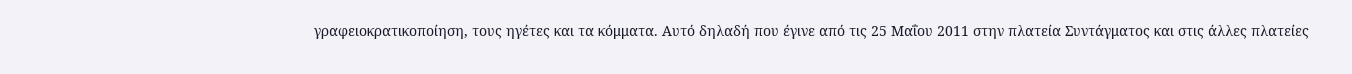γραφειοκρατικοποίηση, τους ηγέτες και τα κόμματα. Αυτό δηλαδή που έγινε από τις 25 Μαΐου 2011 στην πλατεία Συντάγματος και στις άλλες πλατείες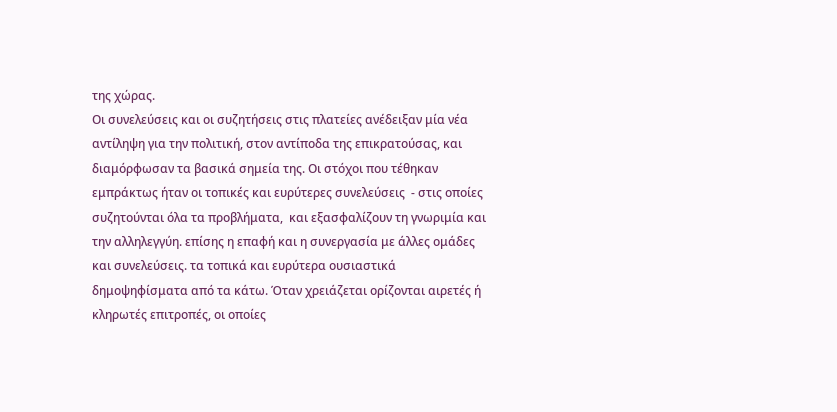της χώρας.
Οι συνελεύσεις και οι συζητήσεις στις πλατείες ανέδειξαν μία νέα αντίληψη για την πολιτική, στον αντίποδα της επικρατούσας, και διαμόρφωσαν τα βασικά σημεία της. Οι στόχοι που τέθηκαν εμπράκτως ήταν οι τοπικές και ευρύτερες συνελεύσεις  - στις οποίες συζητούνται όλα τα προβλήματα,  και εξασφαλίζουν τη γνωριμία και την αλληλεγγύη. επίσης η επαφή και η συνεργασία με άλλες ομάδες και συνελεύσεις. τα τοπικά και ευρύτερα ουσιαστικά δημοψηφίσματα από τα κάτω. Όταν χρειάζεται ορίζονται αιρετές ή κληρωτές επιτροπές, οι οποίες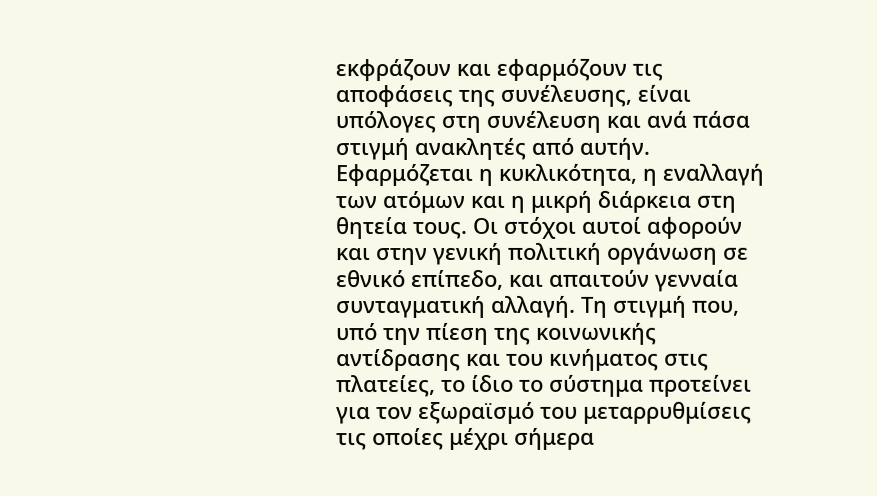εκφράζουν και εφαρμόζουν τις αποφάσεις της συνέλευσης, είναι υπόλογες στη συνέλευση και ανά πάσα στιγμή ανακλητές από αυτήν. Εφαρμόζεται η κυκλικότητα, η εναλλαγή των ατόμων και η μικρή διάρκεια στη θητεία τους. Οι στόχοι αυτοί αφορούν και στην γενική πολιτική οργάνωση σε εθνικό επίπεδο, και απαιτούν γενναία συνταγματική αλλαγή. Τη στιγμή που, υπό την πίεση της κοινωνικής αντίδρασης και του κινήματος στις πλατείες, το ίδιο το σύστημα προτείνει για τον εξωραϊσμό του μεταρρυθμίσεις τις οποίες μέχρι σήμερα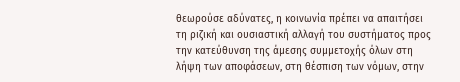θεωρούσε αδύνατες, η κοινωνία πρέπει να απαιτήσει τη ριζική και ουσιαστική αλλαγή του συστήματος προς την κατεύθυνση της άμεσης συμμετοχής όλων στη λήψη των αποφάσεων, στη θέσπιση των νόμων, στην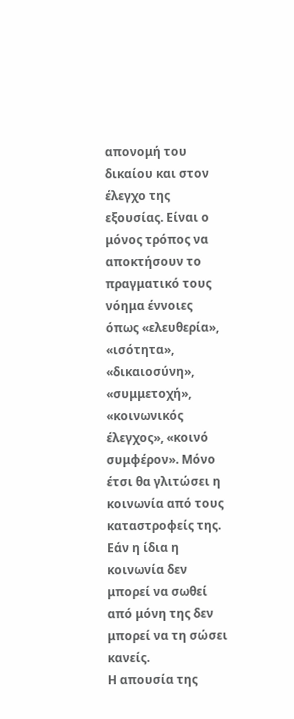απονομή του δικαίου και στον έλεγχο της εξουσίας. Είναι ο μόνος τρόπος να αποκτήσουν το πραγματικό τους νόημα έννοιες όπως «ελευθερία», «ισότητα», «δικαιοσύνη», «συμμετοχή», «κοινωνικός έλεγχος», «κοινό συμφέρον». Μόνο έτσι θα γλιτώσει η κοινωνία από τους καταστροφείς της. Εάν η ίδια η κοινωνία δεν μπορεί να σωθεί από μόνη της δεν μπορεί να τη σώσει κανείς.
Η απουσία της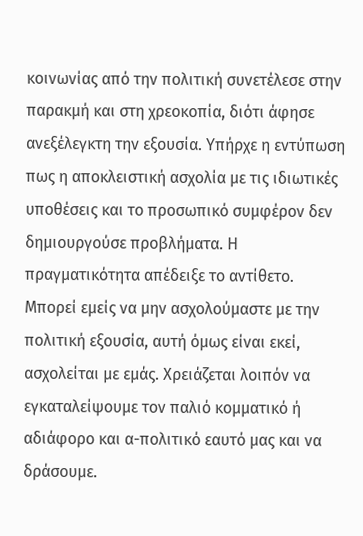κοινωνίας από την πολιτική συνετέλεσε στην παρακμή και στη χρεοκοπία, διότι άφησε ανεξέλεγκτη την εξουσία. Υπήρχε η εντύπωση πως η αποκλειστική ασχολία με τις ιδιωτικές υποθέσεις και το προσωπικό συμφέρον δεν δημιουργούσε προβλήματα. Η πραγματικότητα απέδειξε το αντίθετο. Μπορεί εμείς να μην ασχολούμαστε με την πολιτική εξουσία, αυτή όμως είναι εκεί, ασχολείται με εμάς. Χρειάζεται λοιπόν να εγκαταλείψουμε τον παλιό κομματικό ή αδιάφορο και α-πολιτικό εαυτό μας και να δράσουμε.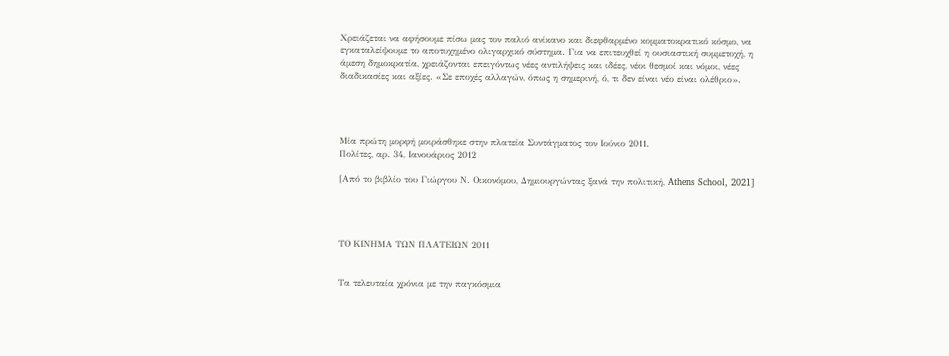Χρειάζεται να αφήσουμε πίσω μας τον παλιό ανίκανο και διεφθαρμένο κομματοκρατικό κόσμο, να εγκαταλείψουμε το αποτυχημένο ολιγαρχικό σύστημα. Για να επιτευχθεί η ουσιαστική συμμετοχή, η άμεση δημοκρατία, χρειάζονται επειγόντως νέες αντιλήψεις και ιδέες, νέοι θεσμοί και νόμοι, νέες διαδικασίες και αξίες. «Σε εποχές αλλαγών, όπως η σημερινή, ό, τι δεν είναι νέο είναι ολέθριο».




Μία πρώτη μορφή μοιράσθηκε στην πλατεία Συντάγματος τον Ιούνιο 2011.
Πολίτες, αρ. 34, Ιανουάριος 2012

[Από το βιβλίο του Γιώργου Ν. Οικονόμου, Δημιουργώντας ξανά την πολιτική, Athens School, 2021]




ΤΟ ΚΙΝΗΜΑ ΤΩΝ ΠΛΑΤΕΙΩΝ 2011


Tα τελευταία χρόνια με την παγκόσμια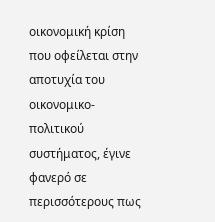οικονομική κρίση που οφείλεται στην αποτυχία του οικονομικο-πολιτικού συστήματος, έγινε φανερό σε περισσότερους πως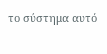το σύστημα αυτό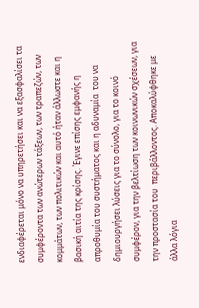ενδιαφέρεται μόνο να υπηρετήσει και να εξασφαλίσει τα συμφέροντα των ανώτερων τάξεων, των τραπεζών, των κομμάτων, των πολιτικών και αυτό ήταν άλλωστε και η βασική αιτία της κρίσης. Έγινε επίσης εμφανής η απροθυμία του συστήματος και η αδυναμία  του να δημιουργήσει λύσεις για το σύνολο, για το κοινό συμφέρον, για την βελτίωση των κοινωνικών σχέσεων, για την προστασία του  περιβάλλοντος. Αποκαλύφθηκε με άλλα λόγια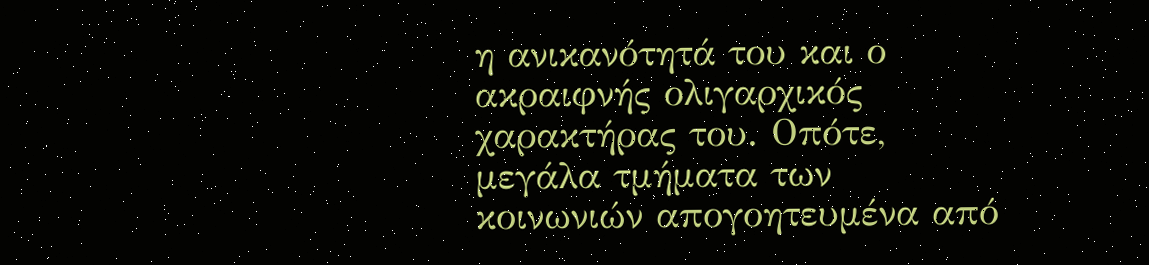η ανικανότητά του και ο ακραιφνής ολιγαρχικός χαρακτήρας του. Οπότε, μεγάλα τμήματα των κοινωνιών απογοητευμένα από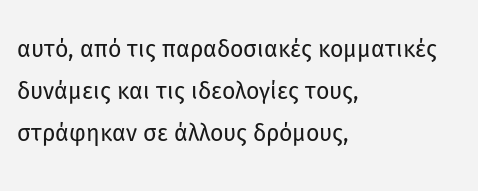αυτό, από τις παραδοσιακές κομματικές δυνάμεις και τις ιδεολογίες τους, στράφηκαν σε άλλους δρόμους,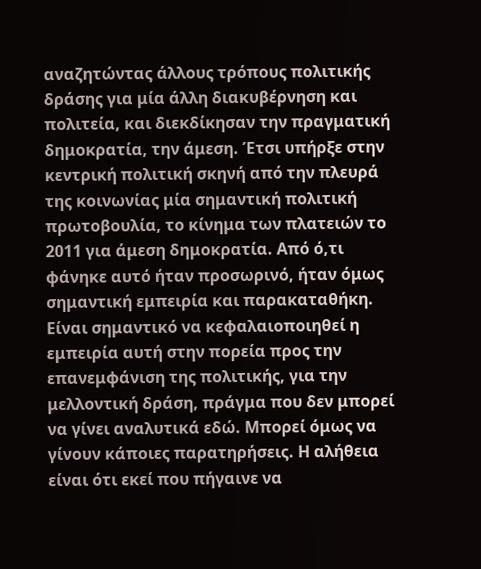αναζητώντας άλλους τρόπους πολιτικής δράσης για μία άλλη διακυβέρνηση και πολιτεία, και διεκδίκησαν την πραγματική δημοκρατία, την άμεση. Έτσι υπήρξε στην κεντρική πολιτική σκηνή από την πλευρά της κοινωνίας μία σημαντική πολιτική πρωτοβουλία, το κίνημα των πλατειών το 2011 για άμεση δημοκρατία. Από ό,τι φάνηκε αυτό ήταν προσωρινό, ήταν όμως σημαντική εμπειρία και παρακαταθήκη.
Είναι σημαντικό να κεφαλαιοποιηθεί η εμπειρία αυτή στην πορεία προς την επανεμφάνιση της πολιτικής, για την μελλοντική δράση, πράγμα που δεν μπορεί να γίνει αναλυτικά εδώ. Μπορεί όμως να γίνουν κάποιες παρατηρήσεις. Η αλήθεια είναι ότι εκεί που πήγαινε να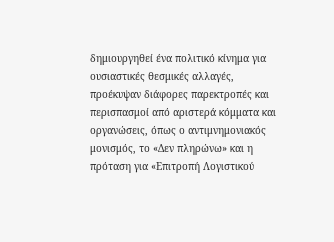δημιουργηθεί ένα πολιτικό κίνημα για ουσιαστικές θεσμικές αλλαγές, προέκυψαν διάφορες παρεκτροπές και περισπασμοί από αριστερά κόμματα και οργανώσεις, όπως ο αντιμνημονιακός μονισμός, το «Δεν πληρώνω» και η πρόταση για «Επιτροπή Λογιστικού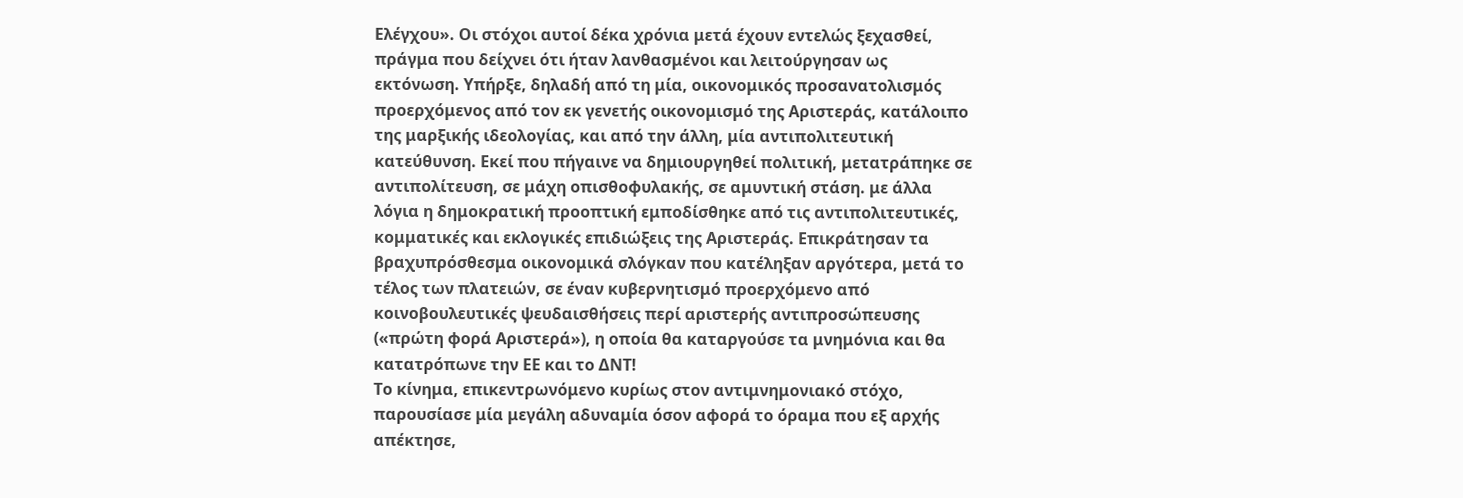Ελέγχου». Οι στόχοι αυτοί δέκα χρόνια μετά έχουν εντελώς ξεχασθεί, πράγμα που δείχνει ότι ήταν λανθασμένοι και λειτούργησαν ως εκτόνωση. Υπήρξε, δηλαδή από τη μία, οικονομικός προσανατολισμός  προερχόμενος από τον εκ γενετής οικονομισμό της Αριστεράς, κατάλοιπο της μαρξικής ιδεολογίας, και από την άλλη, μία αντιπολιτευτική κατεύθυνση. Εκεί που πήγαινε να δημιουργηθεί πολιτική, μετατράπηκε σε αντιπολίτευση, σε μάχη οπισθοφυλακής, σε αμυντική στάση. με άλλα λόγια η δημοκρατική προοπτική εμποδίσθηκε από τις αντιπολιτευτικές, κομματικές και εκλογικές επιδιώξεις της Αριστεράς. Επικράτησαν τα βραχυπρόσθεσμα οικονομικά σλόγκαν που κατέληξαν αργότερα, μετά το τέλος των πλατειών, σε έναν κυβερνητισμό προερχόμενο από κοινοβουλευτικές ψευδαισθήσεις περί αριστερής αντιπροσώπευσης («πρώτη φορά Αριστερά»), η οποία θα καταργούσε τα μνημόνια και θα κατατρόπωνε την ΕΕ και το ΔΝΤ!
Το κίνημα, επικεντρωνόμενο κυρίως στον αντιμνημονιακό στόχο, παρουσίασε μία μεγάλη αδυναμία όσον αφορά το όραμα που εξ αρχής απέκτησε,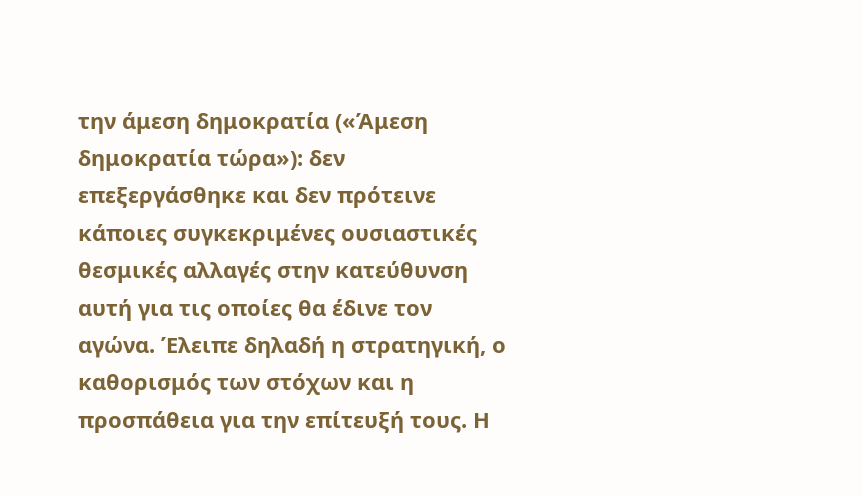την άμεση δημοκρατία («Άμεση δημοκρατία τώρα»): δεν επεξεργάσθηκε και δεν πρότεινε κάποιες συγκεκριμένες ουσιαστικές θεσμικές αλλαγές στην κατεύθυνση αυτή για τις οποίες θα έδινε τον αγώνα. Έλειπε δηλαδή η στρατηγική, ο καθορισμός των στόχων και η προσπάθεια για την επίτευξή τους. Η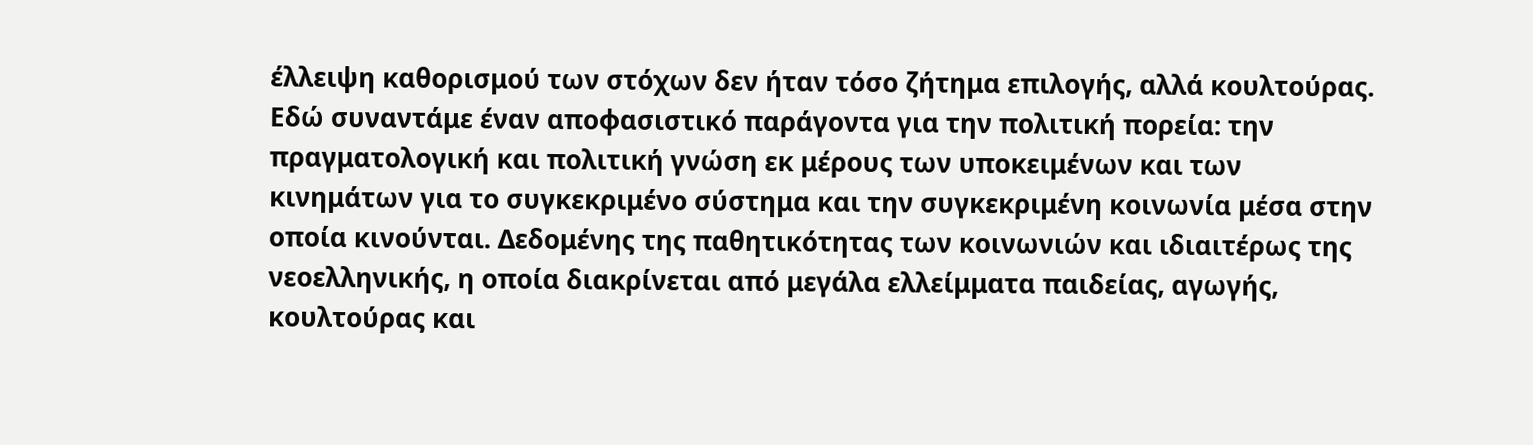έλλειψη καθορισμού των στόχων δεν ήταν τόσο ζήτημα επιλογής, αλλά κουλτούρας. Εδώ συναντάμε έναν αποφασιστικό παράγοντα για την πολιτική πορεία: την πραγματολογική και πολιτική γνώση εκ μέρους των υποκειμένων και των κινημάτων για το συγκεκριμένο σύστημα και την συγκεκριμένη κοινωνία μέσα στην οποία κινούνται. Δεδομένης της παθητικότητας των κοινωνιών και ιδιαιτέρως της νεοελληνικής, η οποία διακρίνεται από μεγάλα ελλείμματα παιδείας, αγωγής, κουλτούρας και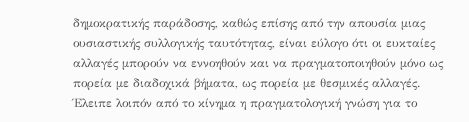δημοκρατικής παράδοσης, καθώς επίσης από την απουσία μιας ουσιαστικής συλλογικής ταυτότητας, είναι εύλογο ότι οι ευκταίες αλλαγές μπορούν να εννοηθούν και να πραγματοποιηθούν μόνο ως πορεία με διαδοχικά βήματα, ως πορεία με θεσμικές αλλαγές. Έλειπε λοιπόν από το κίνημα η πραγματολογική γνώση για το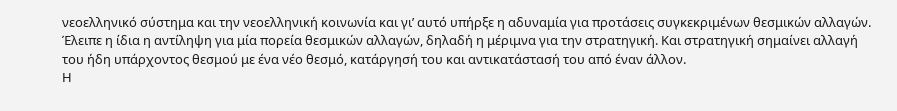νεοελληνικό σύστημα και την νεοελληνική κοινωνία και γι’ αυτό υπήρξε η αδυναμία για προτάσεις συγκεκριμένων θεσμικών αλλαγών. Έλειπε η ίδια η αντίληψη για μία πορεία θεσμικών αλλαγών, δηλαδή η μέριμνα για την στρατηγική. Και στρατηγική σημαίνει αλλαγή του ήδη υπάρχοντος θεσμού με ένα νέο θεσμό, κατάργησή του και αντικατάστασή του από έναν άλλον.
Η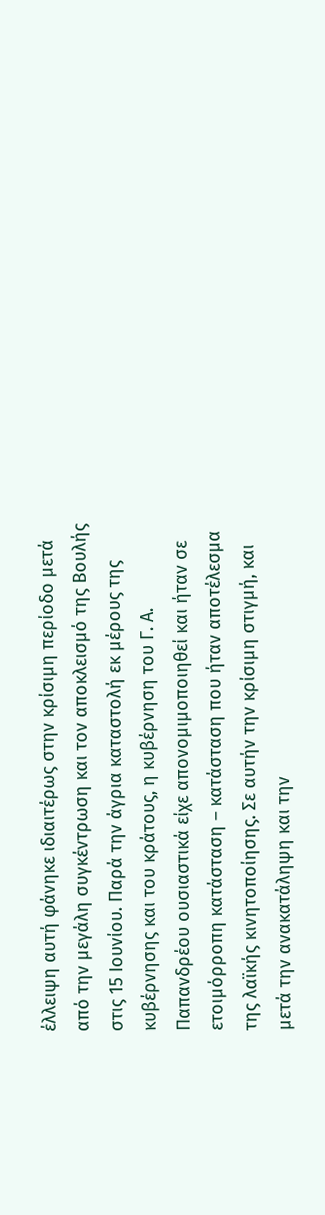έλλειψη αυτή φάνηκε ιδιαιτέρως στην κρίσιμη περίοδο μετά από την μεγάλη συγκέντρωση και τον αποκλεισμό της Βουλής στις 15 Ιουνίου. Παρά την άγρια καταστολή εκ μέρους της κυβέρνησης και του κράτους, η κυβέρνηση του Γ. Α. Παπανδρέου ουσιαστικά είχε απονομιμοποιηθεί και ήταν σε ετοιμόρροπη κατάσταση – κατάσταση που ήταν αποτέλεσμα της λαϊκής κινητοποίησης. Σε αυτήν την κρίσιμη στιγμή, και μετά την ανακατάληψη και την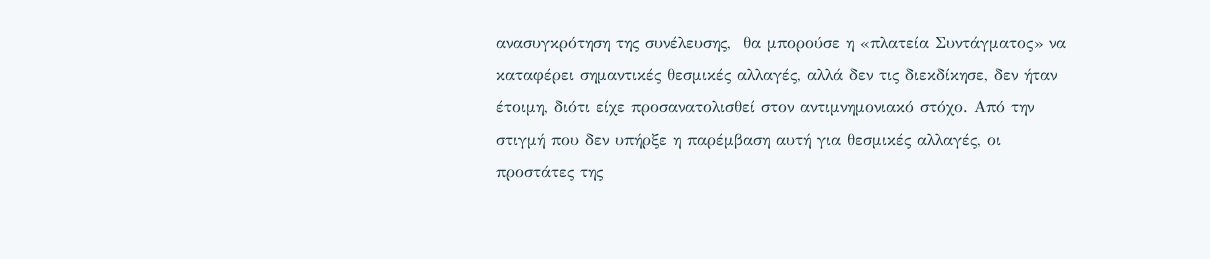ανασυγκρότηση της συνέλευσης,  θα μπορούσε η «πλατεία Συντάγματος» να καταφέρει σημαντικές θεσμικές αλλαγές, αλλά δεν τις διεκδίκησε, δεν ήταν έτοιμη, διότι είχε προσανατολισθεί στον αντιμνημονιακό στόχο. Από την στιγμή που δεν υπήρξε η παρέμβαση αυτή για θεσμικές αλλαγές, οι προστάτες της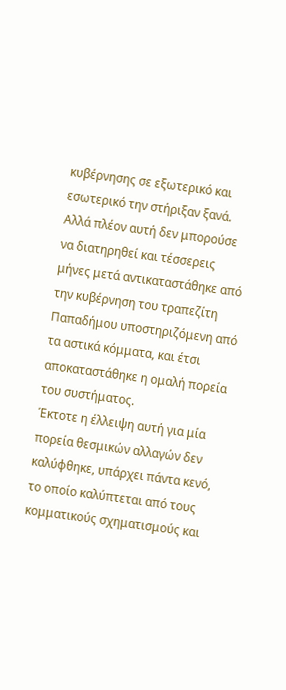κυβέρνησης σε εξωτερικό και εσωτερικό την στήριξαν ξανά. Αλλά πλέον αυτή δεν μπορούσε να διατηρηθεί και τέσσερεις μήνες μετά αντικαταστάθηκε από την κυβέρνηση του τραπεζίτη Παπαδήμου υποστηριζόμενη από τα αστικά κόμματα, και έτσι αποκαταστάθηκε η ομαλή πορεία του συστήματος.
Έκτοτε η έλλειψη αυτή για μία πορεία θεσμικών αλλαγών δεν καλύφθηκε, υπάρχει πάντα κενό, το οποίο καλύπτεται από τους κομματικούς σχηματισμούς και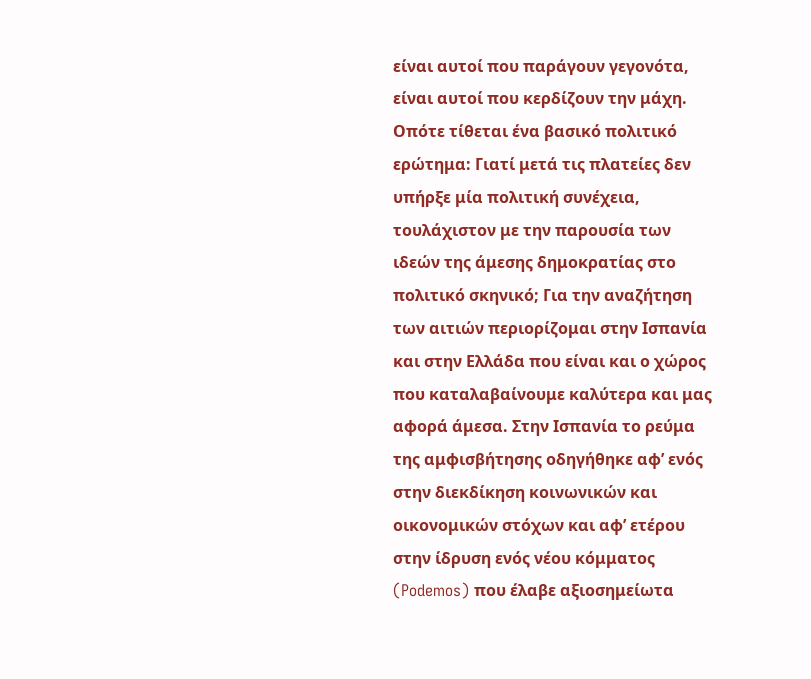είναι αυτοί που παράγουν γεγονότα, είναι αυτοί που κερδίζουν την μάχη. Οπότε τίθεται ένα βασικό πολιτικό ερώτημα: Γιατί μετά τις πλατείες δεν υπήρξε μία πολιτική συνέχεια, τουλάχιστον με την παρουσία των ιδεών της άμεσης δημοκρατίας στο πολιτικό σκηνικό; Για την αναζήτηση των αιτιών περιορίζομαι στην Ισπανία και στην Ελλάδα που είναι και ο χώρος που καταλαβαίνουμε καλύτερα και μας αφορά άμεσα. Στην Ισπανία το ρεύμα της αμφισβήτησης οδηγήθηκε αφ’ ενός στην διεκδίκηση κοινωνικών και οικονομικών στόχων και αφ’ ετέρου στην ίδρυση ενός νέου κόμματος (Podemos) που έλαβε αξιοσημείωτα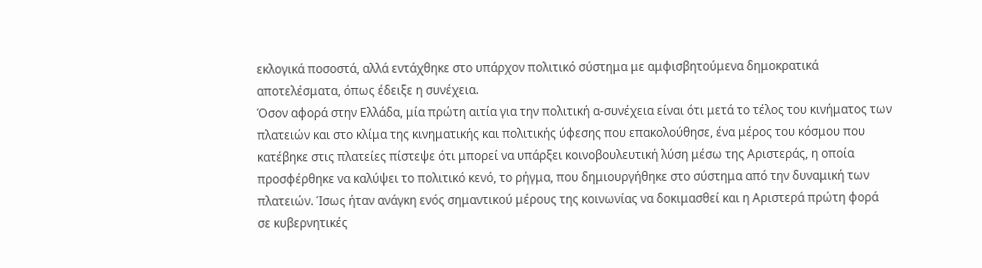εκλογικά ποσοστά, αλλά εντάχθηκε στο υπάρχον πολιτικό σύστημα με αμφισβητούμενα δημοκρατικά αποτελέσματα, όπως έδειξε η συνέχεια.
Όσον αφορά στην Ελλάδα, μία πρώτη αιτία για την πολιτική α-συνέχεια είναι ότι μετά το τέλος του κινήματος των πλατειών και στο κλίμα της κινηματικής και πολιτικής ύφεσης που επακολούθησε, ένα μέρος του κόσμου που κατέβηκε στις πλατείες πίστεψε ότι μπορεί να υπάρξει κοινοβουλευτική λύση μέσω της Αριστεράς, η οποία προσφέρθηκε να καλύψει το πολιτικό κενό, το ρήγμα, που δημιουργήθηκε στο σύστημα από την δυναμική των πλατειών. Ίσως ήταν ανάγκη ενός σημαντικού μέρους της κοινωνίας να δοκιμασθεί και η Αριστερά πρώτη φορά σε κυβερνητικές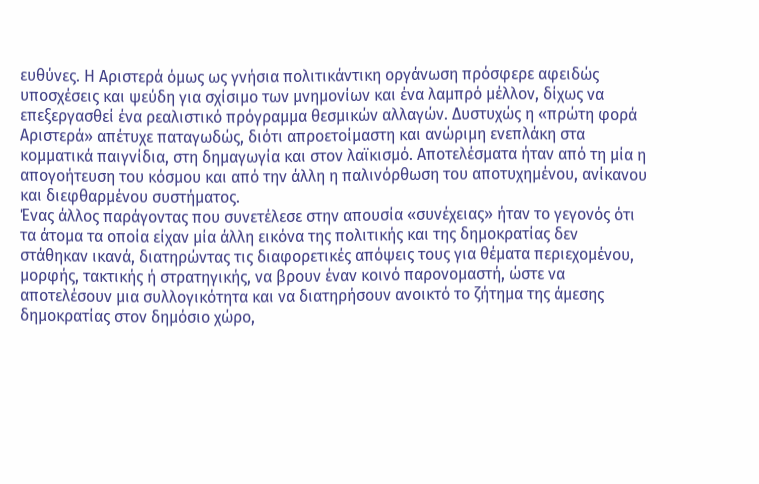ευθύνες. Η Αριστερά όμως ως γνήσια πολιτικάντικη οργάνωση πρόσφερε αφειδώς υποσχέσεις και ψεύδη για σχίσιμο των μνημονίων και ένα λαμπρό μέλλον, δίχως να επεξεργασθεί ένα ρεαλιστικό πρόγραμμα θεσμικών αλλαγών. Δυστυχώς η «πρώτη φορά Αριστερά» απέτυχε παταγωδώς, διότι απροετοίμαστη και ανώριμη ενεπλάκη στα κομματικά παιγνίδια, στη δημαγωγία και στον λαϊκισμό. Αποτελέσματα ήταν από τη μία η απογοήτευση του κόσμου και από την άλλη η παλινόρθωση του αποτυχημένου, ανίκανου και διεφθαρμένου συστήματος.
Ένας άλλος παράγοντας που συνετέλεσε στην απουσία «συνέχειας» ήταν το γεγονός ότι τα άτομα τα οποία είχαν μία άλλη εικόνα της πολιτικής και της δημοκρατίας δεν στάθηκαν ικανά, διατηρώντας τις διαφορετικές απόψεις τους για θέματα περιεχομένου, μορφής, τακτικής ή στρατηγικής, να βρουν έναν κοινό παρονομαστή, ώστε να αποτελέσουν μια συλλογικότητα και να διατηρήσουν ανοικτό το ζήτημα της άμεσης δημοκρατίας στον δημόσιο χώρο,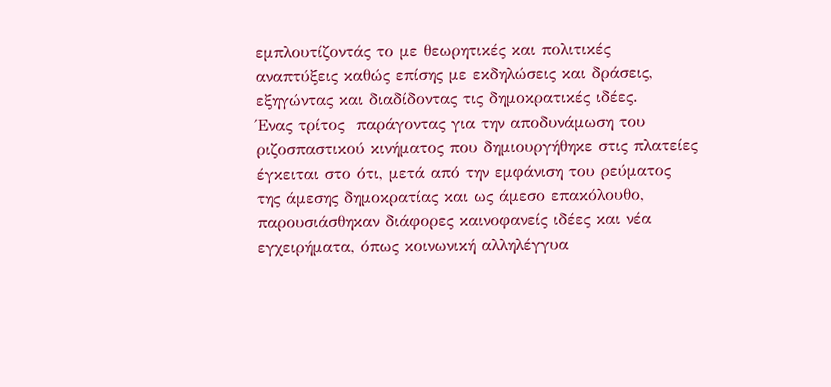εμπλουτίζοντάς το με θεωρητικές και πολιτικές αναπτύξεις καθώς επίσης με εκδηλώσεις και δράσεις, εξηγώντας και διαδίδοντας τις δημοκρατικές ιδέες.
Ένας τρίτος  παράγοντας για την αποδυνάμωση του ριζοσπαστικού κινήματος που δημιουργήθηκε στις πλατείες έγκειται στο ότι, μετά από την εμφάνιση του ρεύματος της άμεσης δημοκρατίας και ως άμεσο επακόλουθο, παρουσιάσθηκαν διάφορες καινοφανείς ιδέες και νέα εγχειρήματα, όπως κοινωνική αλληλέγγυα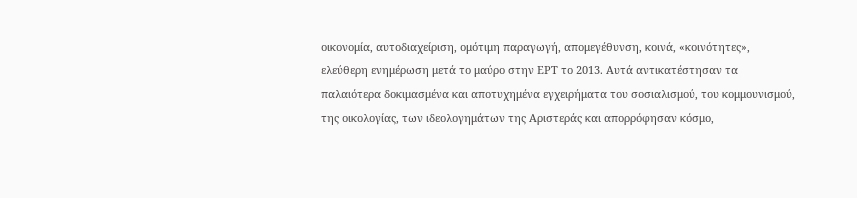οικονομία, αυτοδιαχείριση, ομότιμη παραγωγή, απομεγέθυνση, κοινά, «κοινότητες», ελεύθερη ενημέρωση μετά το μαύρο στην ΕΡΤ το 2013. Αυτά αντικατέστησαν τα παλαιότερα δοκιμασμένα και αποτυχημένα εγχειρήματα του σοσιαλισμού, του κομμουνισμού, της οικολογίας, των ιδεολογημάτων της Αριστεράς και απορρόφησαν κόσμο,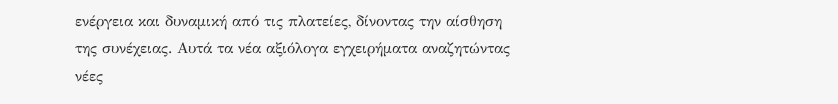ενέργεια και δυναμική από τις πλατείες, δίνοντας την αίσθηση της συνέχειας. Αυτά τα νέα αξιόλογα εγχειρήματα αναζητώντας νέες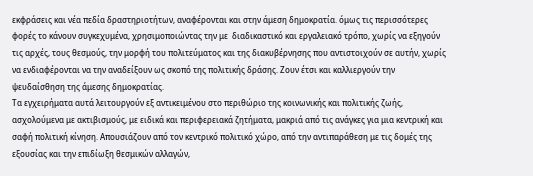εκφράσεις και νέα πεδία δραστηριοτήτων, αναφέρονται και στην άμεση δημοκρατία. όμως τις περισσότερες φορές το κάνουν συγκεχυμένα, χρησιμοποιώντας την με  διαδικαστικό και εργαλειακό τρόπο, χωρίς να εξηγούν τις αρχές, τους θεσμούς, την μορφή του πολιτεύματος και της διακυβέρνησης που αντιστοιχούν σε αυτήν, χωρίς  να ενδιαφέρονται να την αναδείξουν ως σκοπό της πολιτικής δράσης. Ζουν έτσι και καλλιεργούν την ψευδαίσθηση της άμεσης δημοκρατίας.
Τα εγχειρήματα αυτά λειτουργούν εξ αντικειμένου στο περιθώριο της κοινωνικής και πολιτικής ζωής, ασχολούμενα με ακτιβισμούς, με ειδικά και περιφερειακά ζητήματα, μακριά από τις ανάγκες για μια κεντρική και σαφή πολιτική κίνηση. Απουσιάζουν από τον κεντρικό πολιτικό χώρο, από την αντιπαράθεση με τις δομές της εξουσίας και την επιδίωξη θεσμικών αλλαγών,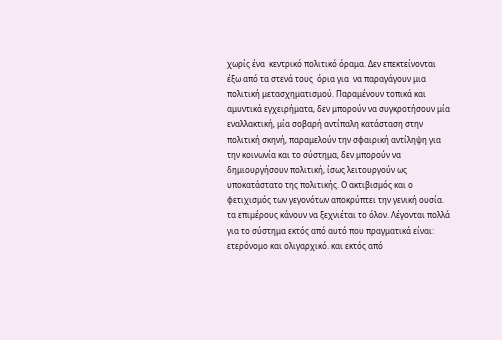χωρίς ένα  κεντρικό πολιτικό όραμα. Δεν επεκτείνονται έξω από τα στενά τους  όρια για  να παραγάγουν μια πολιτική μετασχηματισμού. Παραμένουν τοπικά και αμυντικά εγχειρήματα, δεν μπορούν να συγκροτήσουν μία εναλλακτική, μία σοβαρή αντίπαλη κατάσταση στην πολιτική σκηνή, παραμελούν την σφαιρική αντίληψη για την κοινωνία και το σύστημα, δεν μπορούν να δημιουργήσουν πολιτική, ίσως λειτουργούν ως υποκατάστατο της πολιτικής. Ο ακτιβισμός και ο φετιχισμός των γεγονότων αποκρύπτει την γενική ουσία. τα επιμέρους κάνουν να ξεχνιέται το όλον. Λέγονται πολλά για το σύστημα εκτός από αυτό που πραγματικά είναι: ετερόνομο και ολιγαρχικό. και εκτός από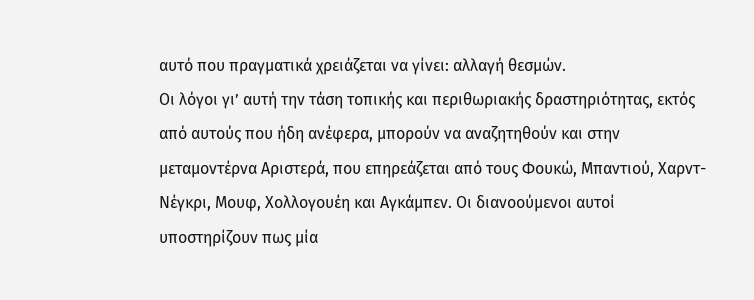αυτό που πραγματικά χρειάζεται να γίνει: αλλαγή θεσμών.
Οι λόγοι γι’ αυτή την τάση τοπικής και περιθωριακής δραστηριότητας, εκτός από αυτούς που ήδη ανέφερα, μπορούν να αναζητηθούν και στην μεταμοντέρνα Αριστερά, που επηρεάζεται από τους Φουκώ, Μπαντιού, Χαρντ-Νέγκρι, Μουφ, Χολλογουέη και Αγκάμπεν. Οι διανοούμενοι αυτοί υποστηρίζουν πως μία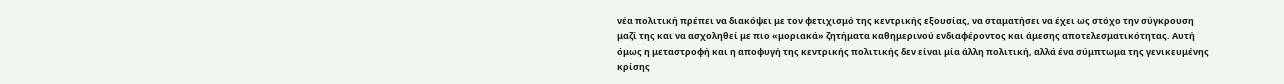νέα πολιτική πρέπει να διακόψει με τον φετιχισμό της κεντρικής εξουσίας, να σταματήσει να έχει ως στόχο την σύγκρουση μαζί της και να ασχοληθεί με πιο «μοριακά» ζητήματα καθημερινού ενδιαφέροντος και άμεσης αποτελεσματικότητας. Αυτή όμως η μεταστροφή και η αποφυγή της κεντρικής πολιτικής δεν είναι μία άλλη πολιτική, αλλά ένα σύμπτωμα της γενικευμένης κρίσης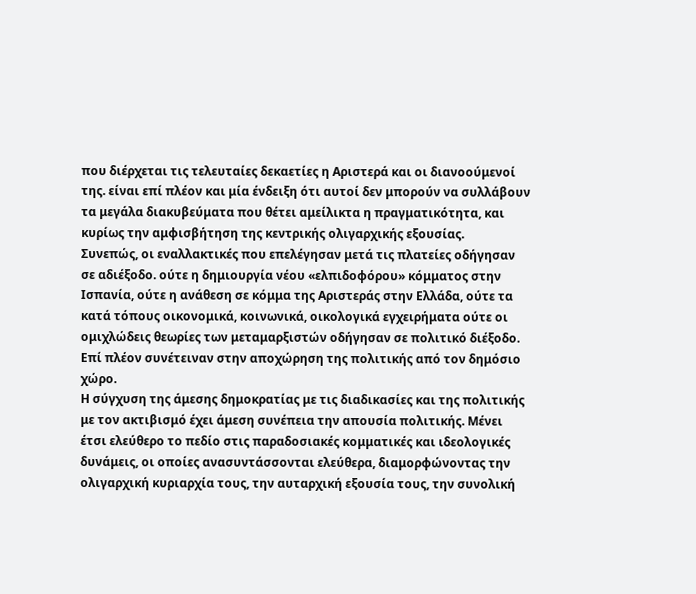που διέρχεται τις τελευταίες δεκαετίες η Αριστερά και οι διανοούμενοί της. είναι επί πλέον και μία ένδειξη ότι αυτοί δεν μπορούν να συλλάβουν τα μεγάλα διακυβεύματα που θέτει αμείλικτα η πραγματικότητα, και κυρίως την αμφισβήτηση της κεντρικής ολιγαρχικής εξουσίας.
Συνεπώς, οι εναλλακτικές που επελέγησαν μετά τις πλατείες οδήγησαν σε αδιέξοδο. ούτε η δημιουργία νέου «ελπιδοφόρου» κόμματος στην Ισπανία, ούτε η ανάθεση σε κόμμα της Αριστεράς στην Ελλάδα, ούτε τα κατά τόπους οικονομικά, κοινωνικά, οικολογικά εγχειρήματα ούτε οι ομιχλώδεις θεωρίες των μεταμαρξιστών οδήγησαν σε πολιτικό διέξοδο. Επί πλέον συνέτειναν στην αποχώρηση της πολιτικής από τον δημόσιο χώρο.
Η σύγχυση της άμεσης δημοκρατίας με τις διαδικασίες και της πολιτικής με τον ακτιβισμό έχει άμεση συνέπεια την απουσία πολιτικής. Μένει έτσι ελεύθερο το πεδίο στις παραδοσιακές κομματικές και ιδεολογικές δυνάμεις, οι οποίες ανασυντάσσονται ελεύθερα, διαμορφώνοντας την ολιγαρχική κυριαρχία τους, την αυταρχική εξουσία τους, την συνολική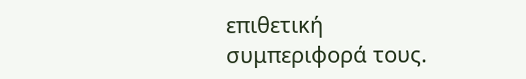επιθετική συμπεριφορά τους.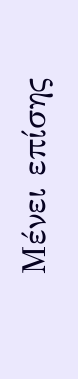Μένει επίσης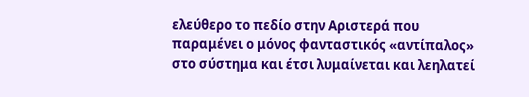ελεύθερο το πεδίο στην Αριστερά που παραμένει ο μόνος φανταστικός «αντίπαλος» στο σύστημα και έτσι λυμαίνεται και λεηλατεί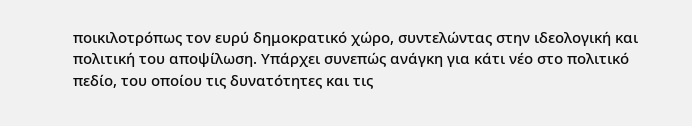ποικιλοτρόπως τον ευρύ δημοκρατικό χώρο, συντελώντας στην ιδεολογική και πολιτική του αποψίλωση. Υπάρχει συνεπώς ανάγκη για κάτι νέο στο πολιτικό πεδίο, του οποίου τις δυνατότητες και τις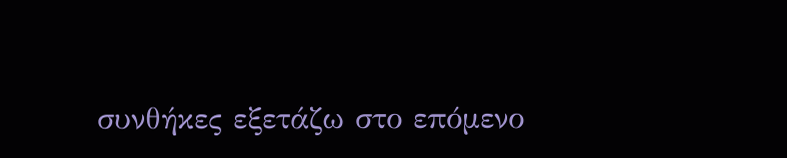συνθήκες εξετάζω στο επόμενο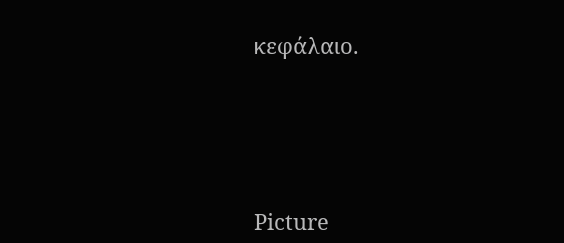κεφάλαιο.






Picture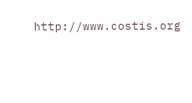http://www.costis.org